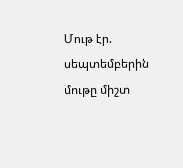Մութ էր. սեպտեմբերին մութը միշտ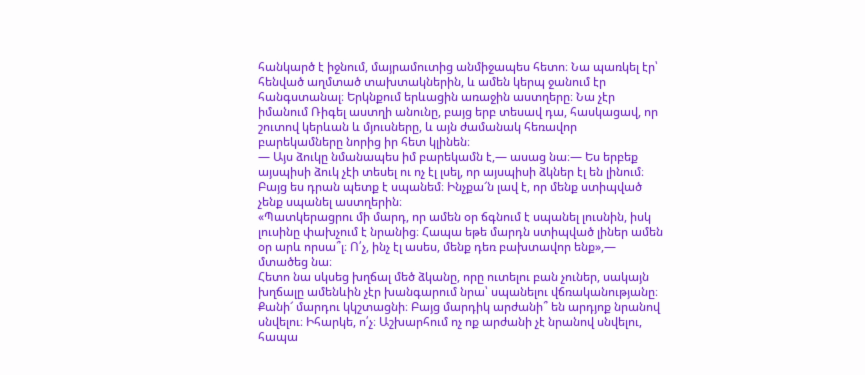հանկարծ է իջնում, մայրամուտից անմիջապես հետո։ Նա պառկել էր՝ հենված աղմտած տախտակներին, և ամեն կերպ ջանում էր հանգստանալ։ Երկնքում երևացին առաջին աստղերը։ Նա չէր իմանում Ռիգել աստղի անունը, բայց երբ տեսավ դա, հասկացավ, որ շուտով կերևան և մյուսները, և այն ժամանակ հեռավոր բարեկամները նորից իր հետ կլինեն։
— Այս ձուկը նմանապես իմ բարեկամն է,— ասաց նա։— Ես երբեք այսպիսի ձուկ չէի տեսել ու ոչ էլ լսել, որ այսպիսի ձկներ էլ են լինում։ Բայց ես դրան պետք է սպանեմ։ Ինչքա՜ն լավ է, որ մենք ստիպված չենք սպանել աստղերին։
«Պատկերացրու մի մարդ, որ ամեն օր ճգնում է սպանել լուսնին, իսկ լուսինը փախչում է նրանից։ Հապա եթե մարդն ստիպված լիներ ամեն օր արև որսա՞լ։ Ո՛չ, ինչ էլ ասես, մենք դեռ բախտավոր ենք»,— մտածեց նա։
Հետո նա սկսեց խղճալ մեծ ձկանը, որը ուտելու բան չուներ, սակայն խղճալը ամենևին չէր խանգարում նրա՝ սպանելու վճռականությանը։ Քանի՜ մարդու կկշտացնի։ Բայց մարդիկ արժանի՞ են արդյոք նրանով սնվելու։ Իհարկե, ո՛չ։ Աշխարհում ոչ ոք արժանի չէ նրանով սնվելու, հապա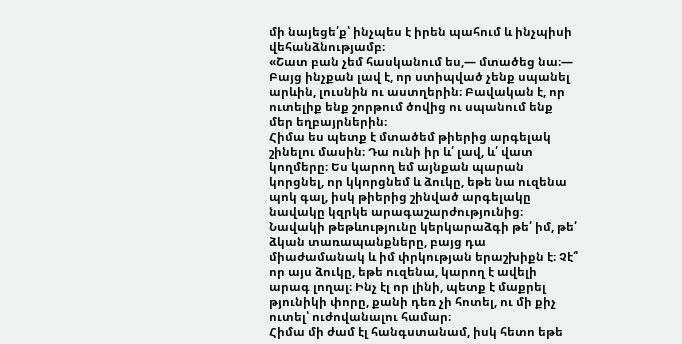մի նայեցե՛ք՝ ինչպես է իրեն պահում և ինչպիսի վեհանձնությամբ։
«Շատ բան չեմ հասկանում ես,— մտածեց նա։— Բայց ինչքան լավ է, որ ստիպված չենք սպանել արևին, լուսնին ու աստղերին։ Բավական է, որ ուտելիք ենք շորթում ծովից ու սպանում ենք մեր եղբայրներին։
Հիմա ես պետք է մտածեմ թիերից արգելակ շինելու մասին։ Դա ունի իր և՛ լավ, և՛ վատ կողմերը։ Ես կարող եմ այնքան պարան կորցնել, որ կկորցնեմ և ձուկը, եթե նա ուզենա պոկ գալ, իսկ թիերից շինված արգելակը նավակը կզրկե արագաշարժությունից։ Նավակի թեթևությունը կերկարաձգի թե՛ իմ, թե՛ ձկան տառապանքները, բայց դա միաժամանակ և իմ փրկության երաշխիքն է։ Չէ՞ որ այս ձուկը, եթե ուզենա, կարող է ավելի արագ լողալ։ Ինչ էլ որ լինի, պետք է մաքրել թյունիկի փորը, քանի դեռ չի հոտել, ու մի քիչ ուտել՝ ուժովանալու համար։
Հիմա մի ժամ էլ հանգստանամ, իսկ հետո եթե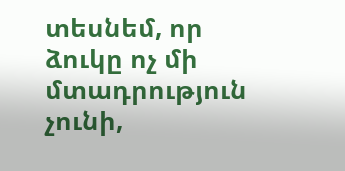տեսնեմ, որ ձուկը ոչ մի մտադրություն չունի,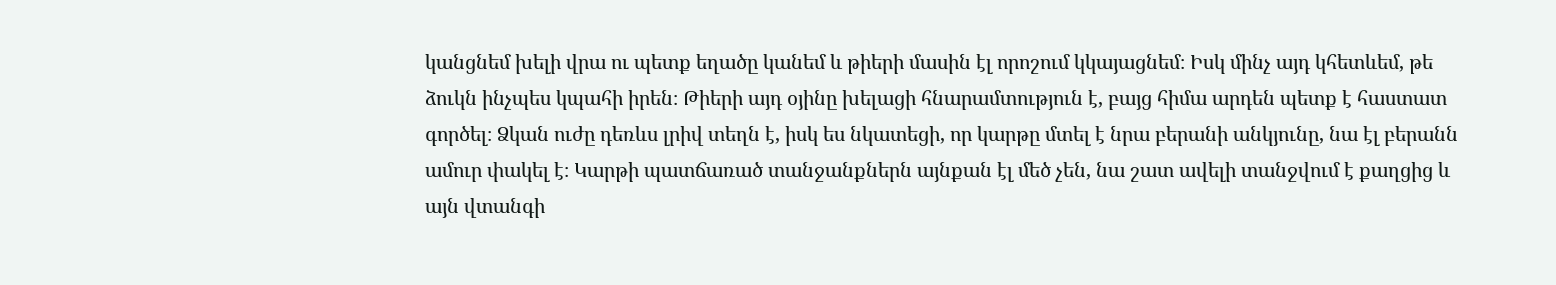կանցնեմ խելի վրա ու պետք եղածը կանեմ և թիերի մասին էլ որոշում կկայացնեմ։ Իսկ մինչ այդ կհետևեմ, թե ձուկն ինչպես կպահի իրեն։ Թիերի այդ օյինը խելացի հնարամտություն է, բայց հիմա արդեն պետք է հաստատ գործել։ Ձկան ուժը դեռևս լրիվ տեղն է, իսկ ես նկատեցի, որ կարթը մտել է նրա բերանի անկյունը, նա էլ բերանն ամուր փակել է։ Կարթի պատճառած տանջանքներն այնքան էլ մեծ չեն, նա շատ ավելի տանջվում է քաղցից և այն վտանգի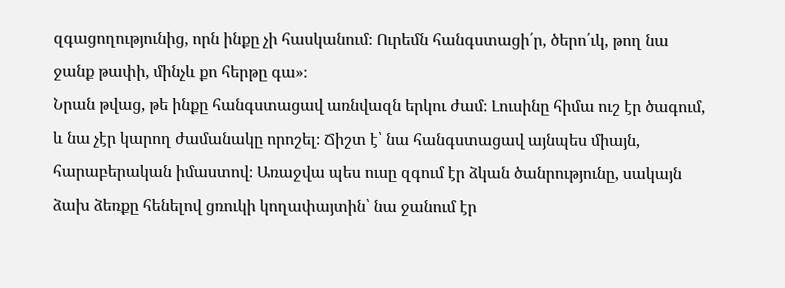զգացողությունից, որն ինքը չի հասկանում։ Ուրեմն հանգստացի՛ր, ծերո՛ւկ, թող նա ջանք թափի, մինչև քո հերթը գա»։
Նրան թվաց, թե ինքը հանգստացավ առնվազն երկու ժամ։ Լուսինը հիմա ուշ էր ծագում, և նա չէր կարող ժամանակը որոշել։ Ճիշտ է՝ նա հանգստացավ այնպես միայն, հարաբերական իմաստով։ Առաջվա պես ուսը զգում էր ձկան ծանրությունը, սակայն ձախ ձեռքը հենելով ցռուկի կողափայտին՝ նա ջանում էր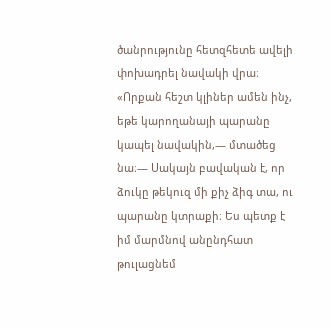ծանրությունը հետզհետե ավելի փոխադրել նավակի վրա։
«Որքան հեշտ կլիներ ամեն ինչ, եթե կարողանայի պարանը կապել նավակին,— մտածեց նա։— Սակայն բավական է, որ ձուկը թեկուզ մի քիչ ձիգ տա, ու պարանը կտրաքի։ Ես պետք է իմ մարմնով անընդհատ թուլացնեմ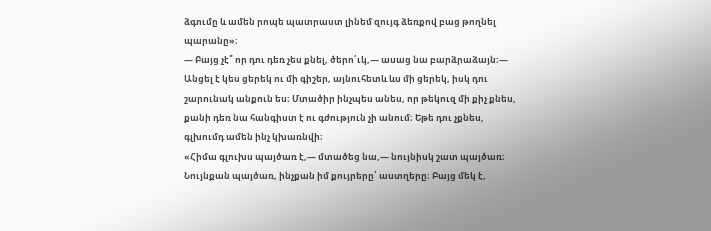ձգումը և ամեն րոպե պատրաստ լինեմ զույգ ձեռքով բաց թողնել պարանը»։
— Բայց չէ՞ որ դու դեռ չես քնել, ծերո՛ւկ,— ասաց նա բարձրաձայն։— Անցել է կես ցերեկ ու մի գիշեր, այնուհետև ևս մի ցերեկ, իսկ դու շարունակ անքուն ես։ Մտածիր ինչպես անես, որ թեկուզ մի քիչ քնես, քանի դեռ նա հանգիստ է ու գժություն չի անում։ Եթե դու չքնես, գլխումդ ամեն ինչ կխառնվի։
«Հիմա գլուխս պայծառ է,— մտածեց նա,— նույնիսկ շատ պայծառ։ Նույնքան պայծառ, ինչքան իմ քույրերը՝ աստղերը։ Բայց մեկ է,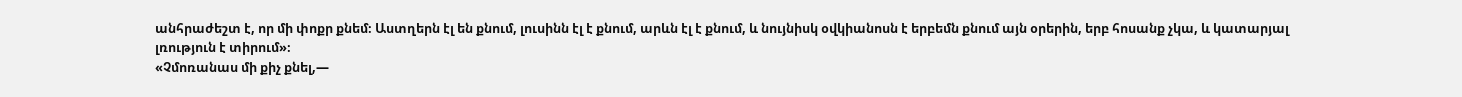անհրաժեշտ է, որ մի փոքր քնեմ։ Աստղերն էլ են քնում, լուսինն էլ է քնում, արևն էլ է քնում, և նույնիսկ օվկիանոսն է երբեմն քնում այն օրերին, երբ հոսանք չկա, և կատարյալ լռություն է տիրում»։
«Չմոռանաս մի քիչ քնել,—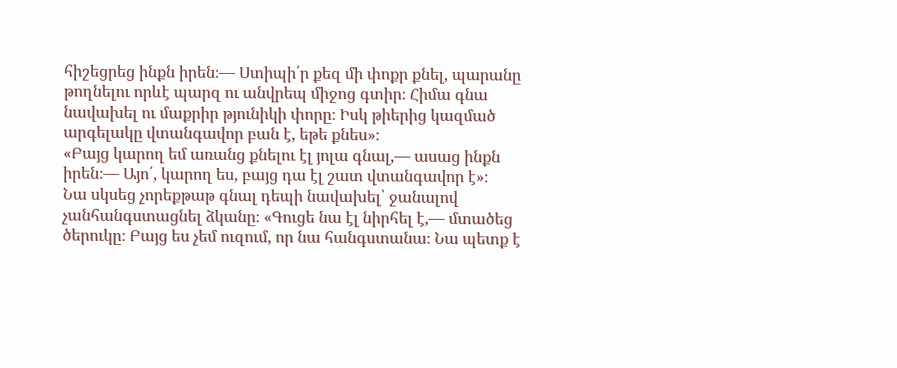հիշեցրեց ինքն իրեն։— Ստիպի՛ր քեզ մի փոքր քնել, պարանը թողնելու որևէ պարզ ու անվրեպ միջոց գտիր։ Հիմա գնա նավախել ու մաքրիր թյունիկի փորը։ Իսկ թիերից կազմած արգելակը վտանգավոր բան է, եթե քնես»։
«Բայց կարող եմ առանց քնելու էլ յոլա գնալ,— ասաց ինքն իրեն։— Այո՛, կարող ես, բայց դա էլ շատ վտանգավոր է»։
Նա սկսեց չորեքթաթ գնալ դեպի նավախել՝ ջանալով չանհանգստացնել ձկանը։ «Գուցե նա էլ նիրհել է,— մտածեց ծերուկը։ Բայց ես չեմ ուզում, որ նա հանգստանա։ Նա պետք է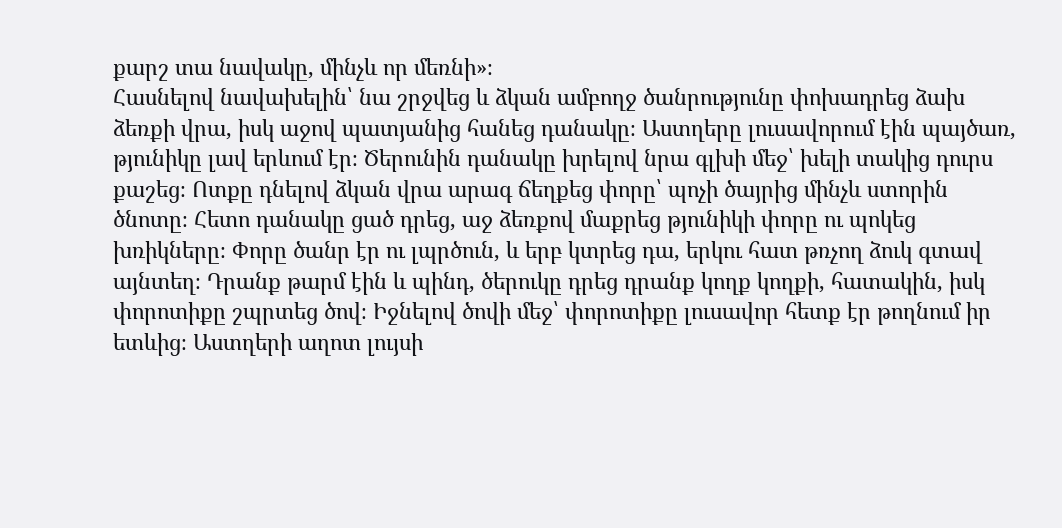քարշ տա նավակը, մինչև որ մեռնի»։
Հասնելով նավախելին՝ նա շրջվեց և ձկան ամբողջ ծանրությունը փոխադրեց ձախ ձեռքի վրա, իսկ աջով պատյանից հանեց դանակը։ Աստղերը լուսավորում էին պայծառ, թյունիկը լավ երևում էր։ Ծերունին դանակը խրելով նրա գլխի մեջ՝ խելի տակից դուրս քաշեց։ Ոտքը դնելով ձկան վրա արագ ճեղքեց փորը՝ պոչի ծայրից մինչև ստորին ծնոտը։ Հետո դանակը ցած դրեց, աջ ձեռքով մաքրեց թյունիկի փորը ու պոկեց խռիկները։ Փորը ծանր էր ու լպրծուն, և երբ կտրեց դա, երկու հատ թռչող ձուկ գտավ այնտեղ։ Դրանք թարմ էին և պինդ, ծերուկը դրեց դրանք կողք կողքի, հատակին, իսկ փորոտիքը շպրտեց ծով։ Իջնելով ծովի մեջ՝ փորոտիքը լուսավոր հետք էր թողնում իր ետևից։ Աստղերի աղոտ լույսի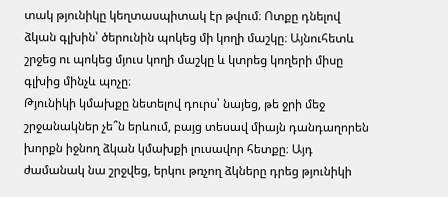տակ թյունիկը կեղտասպիտակ էր թվում։ Ոտքը դնելով ձկան գլխին՝ ծերունին պոկեց մի կողի մաշկը։ Այնուհետև շրջեց ու պոկեց մյուս կողի մաշկը և կտրեց կողերի միսը գլխից մինչև պոչը։
Թյունիկի կմախքը նետելով դուրս՝ նայեց, թե ջրի մեջ շրջանակներ չե՞ն երևում, բայց տեսավ միայն դանդաղորեն խորքն իջնող ձկան կմախքի լուսավոր հետքը։ Այդ ժամանակ նա շրջվեց, երկու թռչող ձկները դրեց թյունիկի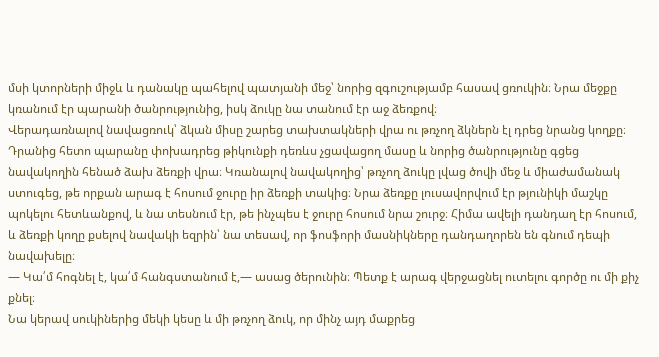մսի կտորների միջև և դանակը պահելով պատյանի մեջ՝ նորից զգուշությամբ հասավ ցռուկին։ Նրա մեջքը կռանում էր պարանի ծանրությունից, իսկ ձուկը նա տանում էր աջ ձեռքով։
Վերադառնալով նավացռուկ՝ ձկան միսը շարեց տախտակների վրա ու թռչող ձկներն էլ դրեց նրանց կողքը։ Դրանից հետո պարանը փոխադրեց թիկունքի դեռևս չցավացող մասը և նորից ծանրությունը գցեց նավակողին հենած ձախ ձեռքի վրա։ Կռանալով նավակողից՝ թռչող ձուկը լվաց ծովի մեջ և միաժամանակ ստուգեց, թե որքան արագ է հոսում ջուրը իր ձեռքի տակից։ Նրա ձեռքը լուսավորվում էր թյունիկի մաշկը պոկելու հետևանքով, և նա տեսնում էր, թե ինչպես է ջուրը հոսում նրա շուրջ։ Հիմա ավելի դանդաղ էր հոսում, և ձեռքի կողը քսելով նավակի եզրին՝ նա տեսավ, որ ֆոսֆորի մասնիկները դանդաղորեն են գնում դեպի նավախելը։
— Կա՛մ հոգնել է, կա՛մ հանգստանում է,— ասաց ծերունին։ Պետք է արագ վերջացնել ուտելու գործը ու մի քիչ քնել։
Նա կերավ սուկիներից մեկի կեսը և մի թռչող ձուկ, որ մինչ այդ մաքրեց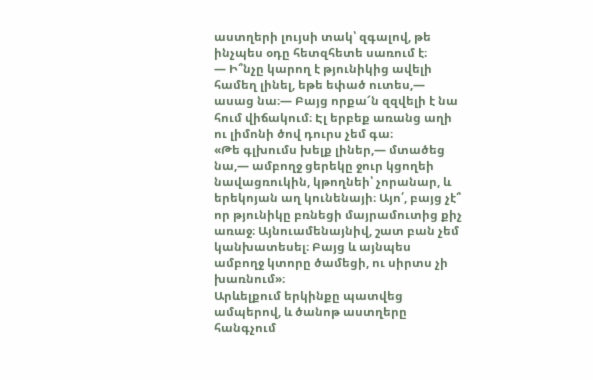աստղերի լույսի տակ՝ զգալով, թե ինչպես օդը հետզհետե սառում է։
— Ի՞նչը կարող է թյունիկից ավելի համեղ լինել, եթե եփած ուտես,— ասաց նա։— Բայց որքա՜ն զզվելի է նա հում վիճակում։ Էլ երբեք առանց աղի ու լիմոնի ծով դուրս չեմ գա։
«Թե գլխումս խելք լիներ,— մտածեց նա,— ամբողջ ցերեկը ջուր կցողեի նավացռուկին, կթողնեի՝ չորանար, և երեկոյան աղ կունենայի։ Այո՛, բայց չէ՞ որ թյունիկը բռնեցի մայրամուտից քիչ առաջ։ Այնուամենայնիվ, շատ բան չեմ կանխատեսել։ Բայց և այնպես ամբողջ կտորը ծամեցի, ու սիրտս չի խառնում»։
Արևելքում երկինքը պատվեց ամպերով, և ծանոթ աստղերը հանգչում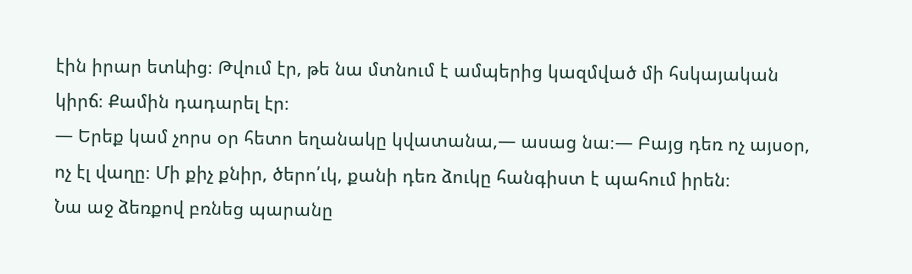էին իրար ետևից։ Թվում էր, թե նա մտնում է ամպերից կազմված մի հսկայական կիրճ։ Քամին դադարել էր։
— Երեք կամ չորս օր հետո եղանակը կվատանա,— ասաց նա։— Բայց դեռ ոչ այսօր, ոչ էլ վաղը։ Մի քիչ քնիր, ծերո՛ւկ, քանի դեռ ձուկը հանգիստ է պահում իրեն։
Նա աջ ձեռքով բռնեց պարանը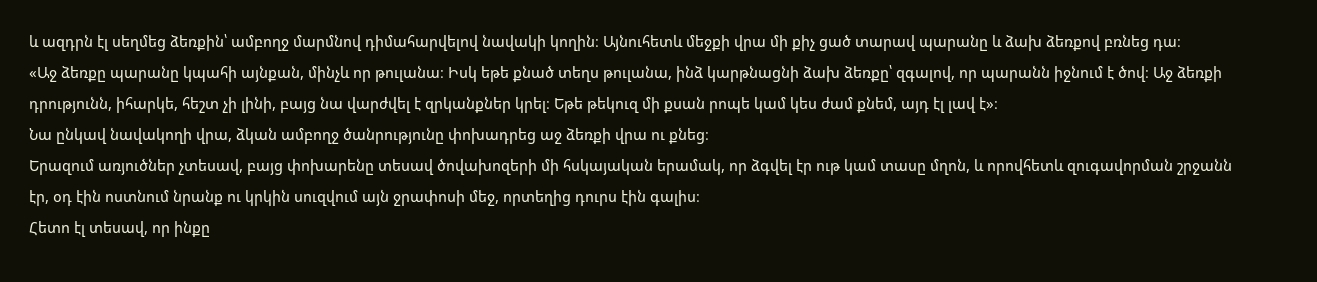և ազդրն էլ սեղմեց ձեռքին՝ ամբողջ մարմնով դիմահարվելով նավակի կողին։ Այնուհետև մեջքի վրա մի քիչ ցած տարավ պարանը և ձախ ձեռքով բռնեց դա։
«Աջ ձեռքը պարանը կպահի այնքան, մինչև որ թուլանա։ Իսկ եթե քնած տեղս թուլանա, ինձ կարթնացնի ձախ ձեռքը՝ զգալով, որ պարանն իջնում է ծով։ Աջ ձեռքի դրությունն, իհարկե, հեշտ չի լինի, բայց նա վարժվել է զրկանքներ կրել։ Եթե թեկուզ մի քսան րոպե կամ կես ժամ քնեմ, այդ էլ լավ է»։
Նա ընկավ նավակողի վրա, ձկան ամբողջ ծանրությունը փոխադրեց աջ ձեռքի վրա ու քնեց։
Երազում առյուծներ չտեսավ, բայց փոխարենը տեսավ ծովախոզերի մի հսկայական երամակ, որ ձգվել էր ութ կամ տասը մղոն, և որովհետև զուգավորման շրջանն էր, օդ էին ոստնում նրանք ու կրկին սուզվում այն ջրափոսի մեջ, որտեղից դուրս էին գալիս։
Հետո էլ տեսավ, որ ինքը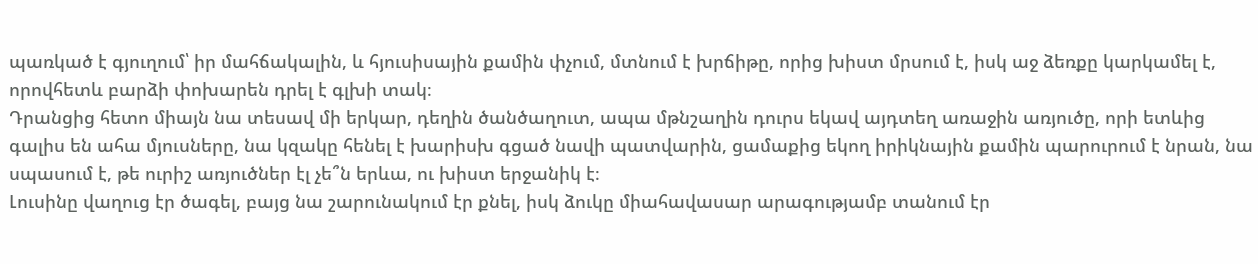պառկած է գյուղում՝ իր մահճակալին, և հյուսիսային քամին փչում, մտնում է խրճիթը, որից խիստ մրսում է, իսկ աջ ձեռքը կարկամել է, որովհետև բարձի փոխարեն դրել է գլխի տակ։
Դրանցից հետո միայն նա տեսավ մի երկար, դեղին ծանծաղուտ, ապա մթնշաղին դուրս եկավ այդտեղ առաջին առյուծը, որի ետևից գալիս են ահա մյուսները, նա կզակը հենել է խարիսխ գցած նավի պատվարին, ցամաքից եկող իրիկնային քամին պարուրում է նրան, նա սպասում է, թե ուրիշ առյուծներ էլ չե՞ն երևա, ու խիստ երջանիկ է։
Լուսինը վաղուց էր ծագել, բայց նա շարունակում էր քնել, իսկ ձուկը միահավասար արագությամբ տանում էր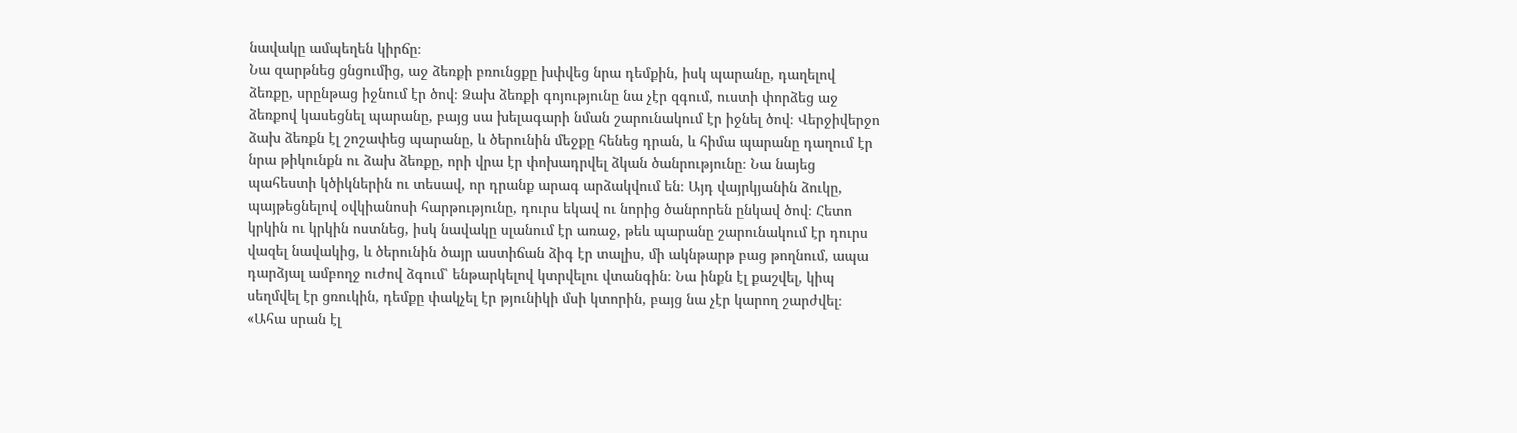նավակը ամպեղեն կիրճը։
Նա զարթնեց ցնցումից, աջ ձեռքի բռունցքը խփվեց նրա դեմքին, իսկ պարանը, դաղելով ձեռքը, սրընթաց իջնում էր ծով։ Ձախ ձեռքի գոյությունը նա չէր զգում, ուստի փորձեց աջ ձեռքով կասեցնել պարանը, բայց սա խելագարի նման շարունակում էր իջնել ծով։ Վերջիվերջո ձախ ձեռքն էլ շոշափեց պարանը, և ծերունին մեջքը հենեց դրան, և հիմա պարանը դաղում էր նրա թիկունքն ու ձախ ձեռքը, որի վրա էր փոխադրվել ձկան ծանրությունը։ Նա նայեց պահեստի կծիկներին ու տեսավ, որ դրանք արագ արձակվում են։ Այդ վայրկյանին ձուկը, պայթեցնելով օվկիանոսի հարթությունը, դուրս եկավ ու նորից ծանրորեն ընկավ ծով։ Հետո կրկին ու կրկին ոստնեց, իսկ նավակը սլանում էր առաջ, թեև պարանը շարունակում էր դուրս վազել նավակից, և ծերունին ծայր աստիճան ձիգ էր տալիս, մի ակնթարթ բաց թողնում, ապա դարձյալ ամբողջ ուժով ձգում՝ ենթարկելով կտրվելու վտանգին։ Նա ինքն էլ քաշվել, կիպ սեղմվել էր ցռուկին, դեմքը փակչել էր թյունիկի մսի կտորին, բայց նա չէր կարող շարժվել։
«Ահա սրան էլ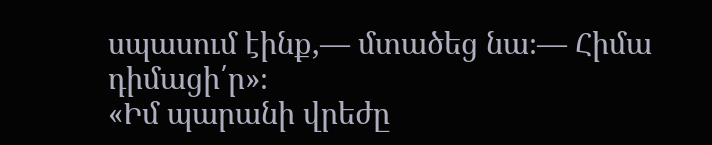սպասում էինք,— մտածեց նա։— Հիմա դիմացի՛ր»։
«Իմ պարանի վրեժը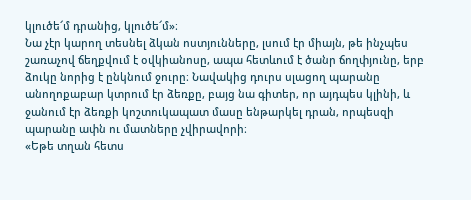կլուծե՜մ դրանից, կլուծե՜մ»։
Նա չէր կարող տեսնել ձկան ոստյունները, լսում էր միայն, թե ինչպես շառաչով ճեղքվում է օվկիանոսը, ապա հետևում է ծանր ճողփյունը, երբ ձուկը նորից է ընկնում ջուրը։ Նավակից դուրս սլացող պարանը անողոքաբար կտրում էր ձեռքը, բայց նա գիտեր, որ այդպես կլինի, և ջանում էր ձեռքի կոշտուկապատ մասը ենթարկել դրան, որպեսզի պարանը ափն ու մատները չվիրավորի։
«Եթե տղան հետս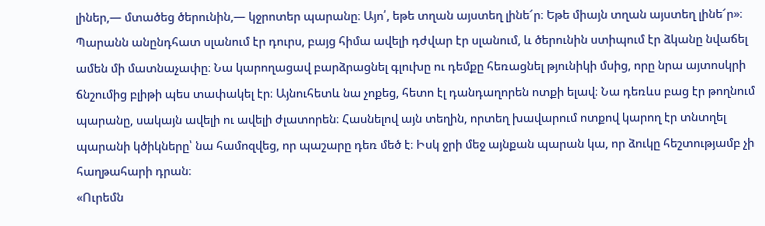լիներ,— մտածեց ծերունին,— կջրոտեր պարանը։ Այո՛, եթե տղան այստեղ լինե՜ր։ Եթե միայն տղան այստեղ լինե՜ր»։
Պարանն անընդհատ սլանում էր դուրս, բայց հիմա ավելի դժվար էր սլանում, և ծերունին ստիպում էր ձկանը նվաճել ամեն մի մատնաչափը։ Նա կարողացավ բարձրացնել գլուխը ու դեմքը հեռացնել թյունիկի մսից, որը նրա այտոսկրի ճնշումից բլիթի պես տափակել էր։ Այնուհետև նա չոքեց, հետո էլ դանդաղորեն ոտքի ելավ։ Նա դեռևս բաց էր թողնում պարանը, սակայն ավելի ու ավելի ժլատորեն։ Հասնելով այն տեղին, որտեղ խավարում ոտքով կարող էր տնտղել պարանի կծիկները՝ նա համոզվեց, որ պաշարը դեռ մեծ է։ Իսկ ջրի մեջ այնքան պարան կա, որ ձուկը հեշտությամբ չի հաղթահարի դրան։
«Ուրեմն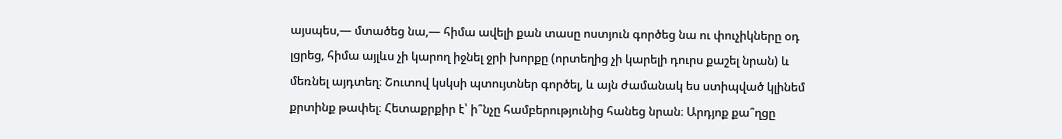այսպես,— մտածեց նա,— հիմա ավելի քան տասը ոստյուն գործեց նա ու փուչիկները օդ լցրեց, հիմա այլևս չի կարող իջնել ջրի խորքը (որտեղից չի կարելի դուրս քաշել նրան) և մեռնել այդտեղ։ Շուտով կսկսի պտույտներ գործել, և այն ժամանակ ես ստիպված կլինեմ քրտինք թափել։ Հետաքրքիր է՝ ի՞նչը համբերությունից հանեց նրան։ Արդյոք քա՞ղցը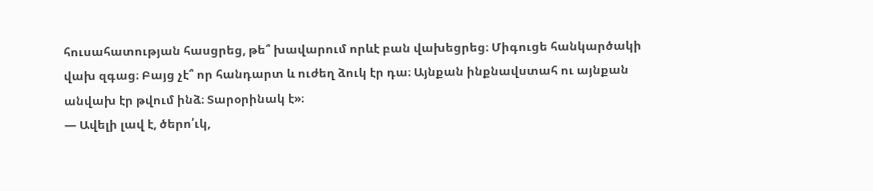հուսահատության հասցրեց, թե՞ խավարում որևէ բան վախեցրեց։ Միգուցե հանկարծակի վախ զգաց։ Բայց չէ՞ որ հանդարտ և ուժեղ ձուկ էր դա։ Այնքան ինքնավստահ ու այնքան անվախ էր թվում ինձ։ Տարօրինակ է»։
— Ավելի լավ է, ծերո՛ւկ,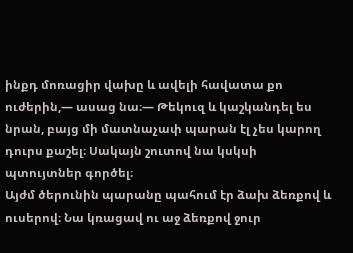ինքդ մոռացիր վախը և ավելի հավատա քո ուժերին,— ասաց նա։— Թեկուզ և կաշկանդել ես նրան, բայց մի մատնաչափ պարան էլ չես կարող դուրս քաշել։ Սակայն շուտով նա կսկսի պտույտներ գործել։
Այժմ ծերունին պարանը պահում էր ձախ ձեռքով և ուսերով։ Նա կռացավ ու աջ ձեռքով ջուր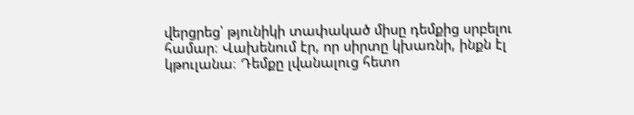վերցրեց՝ թյունիկի տափակած միսը դեմքից սրբելու համար։ Վախենում էր, որ սիրտը կխառնի, ինքն էլ կթուլանա։ Դեմքը լվանալուց հետո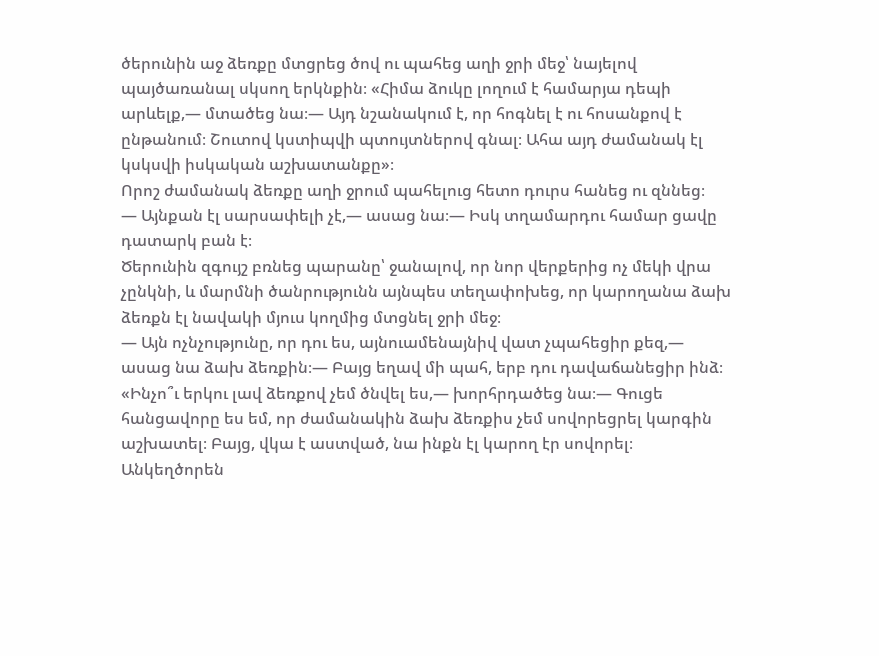ծերունին աջ ձեռքը մտցրեց ծով ու պահեց աղի ջրի մեջ՝ նայելով պայծառանալ սկսող երկնքին։ «Հիմա ձուկը լողում է համարյա դեպի արևելք,— մտածեց նա։— Այդ նշանակում է, որ հոգնել է ու հոսանքով է ընթանում։ Շուտով կստիպվի պտույտներով գնալ։ Ահա այդ ժամանակ էլ կսկսվի իսկական աշխատանքը»։
Որոշ ժամանակ ձեռքը աղի ջրում պահելուց հետո դուրս հանեց ու զննեց։
— Այնքան էլ սարսափելի չէ,— ասաց նա։— Իսկ տղամարդու համար ցավը դատարկ բան է։
Ծերունին զգույշ բռնեց պարանը՝ ջանալով, որ նոր վերքերից ոչ մեկի վրա չընկնի, և մարմնի ծանրությունն այնպես տեղափոխեց, որ կարողանա ձախ ձեռքն էլ նավակի մյուս կողմից մտցնել ջրի մեջ։
— Այն ոչնչությունը, որ դու ես, այնուամենայնիվ վատ չպահեցիր քեզ,— ասաց նա ձախ ձեռքին։— Բայց եղավ մի պահ, երբ դու դավաճանեցիր ինձ։
«Ինչո՞ւ երկու լավ ձեռքով չեմ ծնվել ես,— խորհրդածեց նա։— Գուցե հանցավորը ես եմ, որ ժամանակին ձախ ձեռքիս չեմ սովորեցրել կարգին աշխատել։ Բայց, վկա է աստված, նա ինքն էլ կարող էր սովորել։ Անկեղծորեն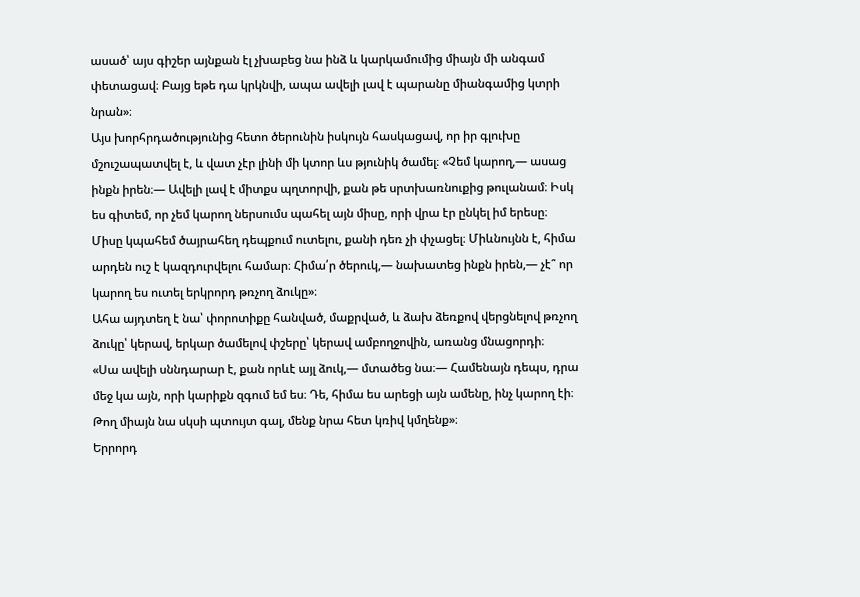ասած՝ այս գիշեր այնքան էլ չխաբեց նա ինձ և կարկամումից միայն մի անգամ փետացավ։ Բայց եթե դա կրկնվի, ապա ավելի լավ է պարանը միանգամից կտրի նրան»։
Այս խորհրդածությունից հետո ծերունին իսկույն հասկացավ, որ իր գլուխը մշուշապատվել է, և վատ չէր լինի մի կտոր ևս թյունիկ ծամել։ «Չեմ կարող,— ասաց ինքն իրեն։— Ավելի լավ է միտքս պղտորվի, քան թե սրտխառնուքից թուլանամ։ Իսկ ես գիտեմ, որ չեմ կարող ներսումս պահել այն միսը, որի վրա էր ընկել իմ երեսը։ Միսը կպահեմ ծայրահեղ դեպքում ուտելու, քանի դեռ չի փչացել։ Միևնույնն է, հիմա արդեն ուշ է կազդուրվելու համար։ Հիմա՛ր ծերուկ,— նախատեց ինքն իրեն,— չէ՞ որ կարող ես ուտել երկրորդ թռչող ձուկը»։
Ահա այդտեղ է նա՝ փորոտիքը հանված, մաքրված, և ձախ ձեռքով վերցնելով թռչող ձուկը՝ կերավ, երկար ծամելով փշերը՝ կերավ ամբողջովին, առանց մնացորդի։
«Սա ավելի սննդարար է, քան որևէ այլ ձուկ,— մտածեց նա։— Համենայն դեպս, դրա մեջ կա այն, որի կարիքն զգում եմ ես։ Դե, հիմա ես արեցի այն ամենը, ինչ կարող էի։ Թող միայն նա սկսի պտույտ գալ, մենք նրա հետ կռիվ կմղենք»։
Երրորդ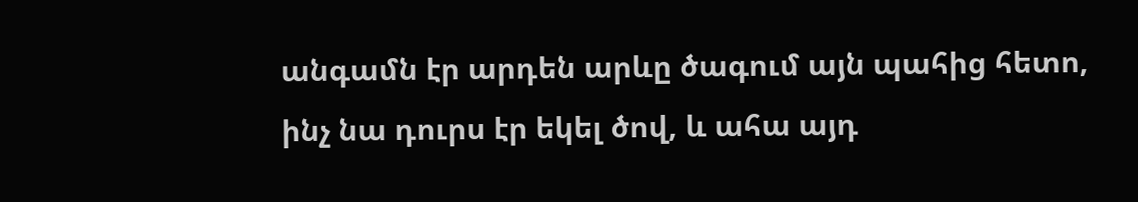անգամն էր արդեն արևը ծագում այն պահից հետո, ինչ նա դուրս էր եկել ծով, և ահա այդ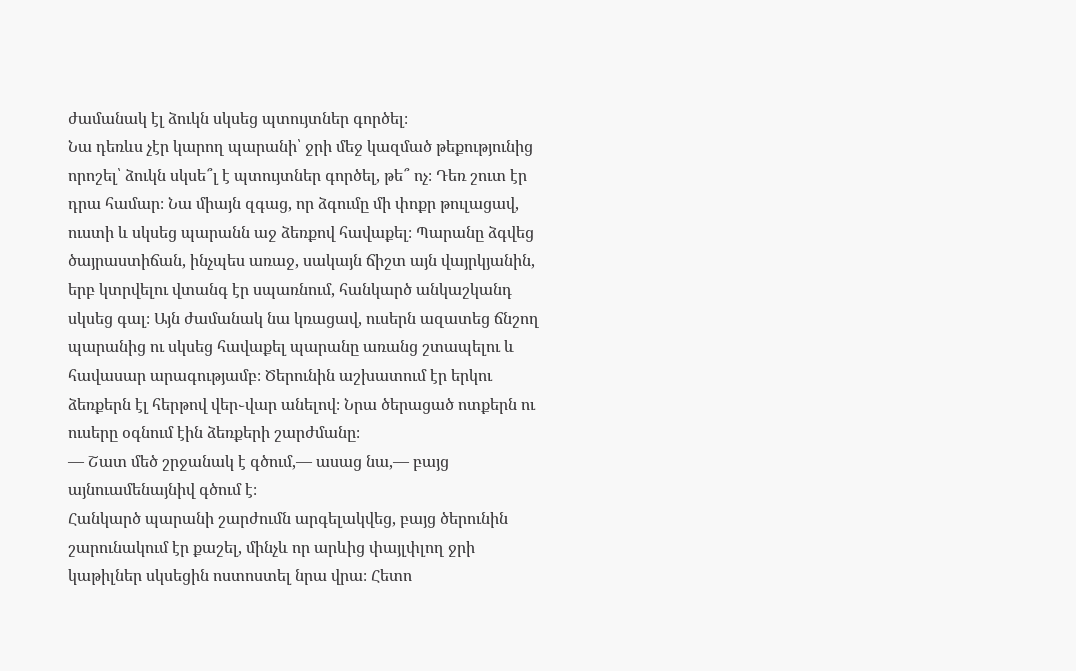ժամանակ էլ ձուկն սկսեց պտույտներ գործել։
Նա դեռևս չէր կարող պարանի՝ ջրի մեջ կազմած թեքությունից որոշել՝ ձուկն սկսե՞լ է պտույտներ գործել, թե՞ ոչ։ Դեռ շուտ էր դրա համար։ Նա միայն զգաց, որ ձգումը մի փոքր թուլացավ, ուստի և սկսեց պարանն աջ ձեռքով հավաքել։ Պարանը ձգվեց ծայրաստիճան, ինչպես առաջ, սակայն ճիշտ այն վայրկյանին, երբ կտրվելու վտանգ էր սպառնում, հանկարծ անկաշկանդ սկսեց գալ։ Այն ժամանակ նա կռացավ, ուսերն ազատեց ճնշող պարանից ու սկսեց հավաքել պարանը առանց շտապելու և հավասար արագությամբ։ Ծերունին աշխատում էր երկու ձեռքերն էլ հերթով վեր֊վար անելով։ Նրա ծերացած ոտքերն ու ուսերը օգնում էին ձեռքերի շարժմանը։
— Շատ մեծ շրջանակ է գծում,— ասաց նա,— բայց այնուամենայնիվ գծում է։
Հանկարծ պարանի շարժումն արգելակվեց, բայց ծերունին շարունակում էր քաշել, մինչև որ արևից փայլփլող ջրի կաթիլներ սկսեցին ոստոստել նրա վրա։ Հետո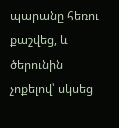պարանը հեռու քաշվեց, և ծերունին չոքելով՝ սկսեց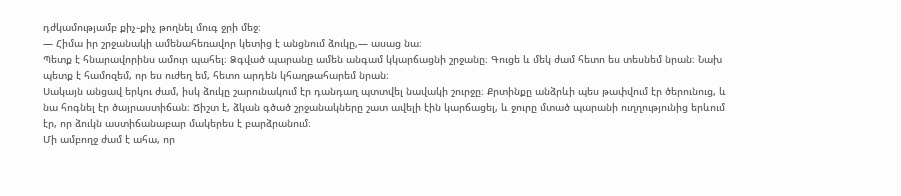դժկամությամբ քիչ֊քիչ թողնել մուգ ջրի մեջ։
— Հիմա իր շրջանակի ամենահեռավոր կետից է անցնում ձուկը,— ասաց նա։
Պետք է հնարավորինս ամուր պահել։ Ձգված պարանը ամեն անգամ կկարճացնի շրջանը։ Գուցե և մեկ ժամ հետո ես տեսնեմ նրան։ Նախ պետք է համոզեմ, որ ես ուժեղ եմ, հետո արդեն կհաղթահարեմ նրան։
Սակայն անցավ երկու ժամ, իսկ ձուկը շարունակում էր դանդաղ պտտվել նավակի շուրջը։ Քրտինքը անձրևի պես թափվում էր ծերունուց, և նա հոգնել էր ծայրաստիճան։ Ճիշտ է, ձկան գծած շրջանակները շատ ավելի էին կարճացել, և ջուրը մտած պարանի ուղղությունից երևում էր, որ ձուկն աստիճանաբար մակերես է բարձրանում։
Մի ամբողջ ժամ է ահա, որ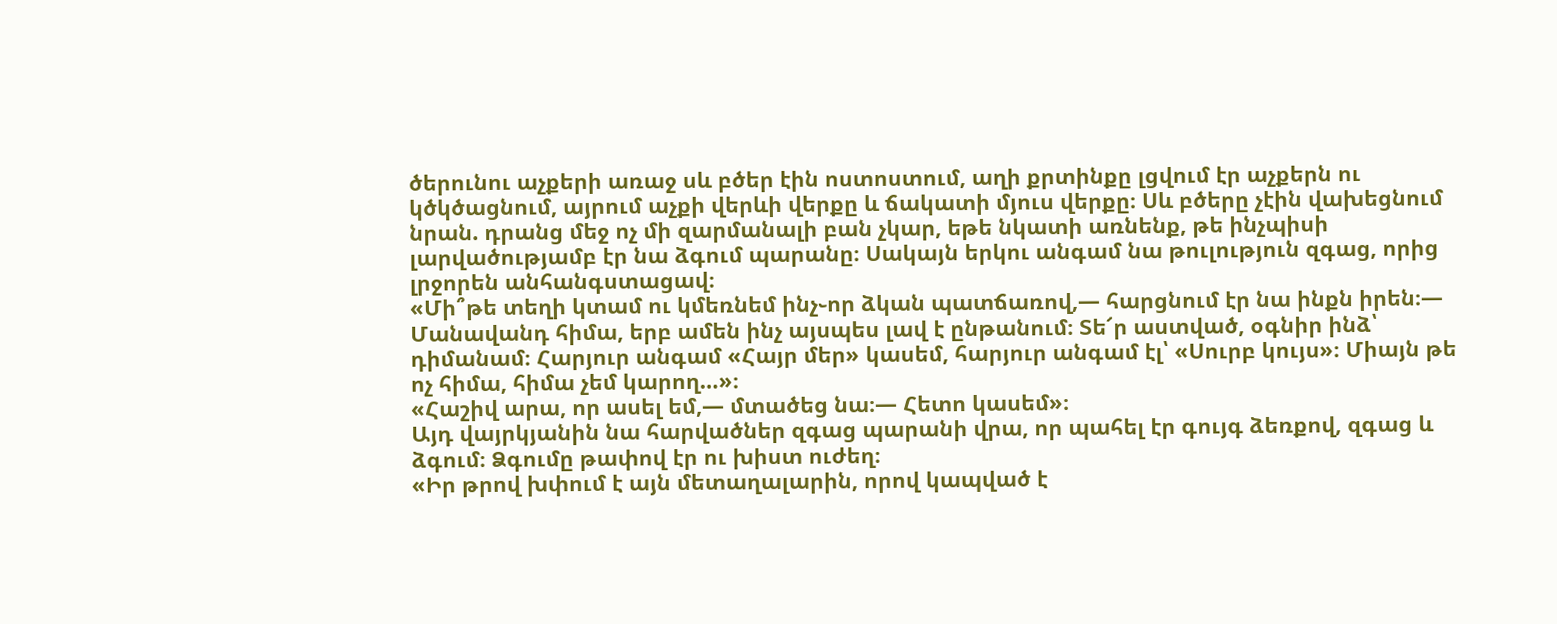ծերունու աչքերի առաջ սև բծեր էին ոստոստում, աղի քրտինքը լցվում էր աչքերն ու կծկծացնում, այրում աչքի վերևի վերքը և ճակատի մյուս վերքը։ Սև բծերը չէին վախեցնում նրան. դրանց մեջ ոչ մի զարմանալի բան չկար, եթե նկատի առնենք, թե ինչպիսի լարվածությամբ էր նա ձգում պարանը։ Սակայն երկու անգամ նա թուլություն զգաց, որից լրջորեն անհանգստացավ։
«Մի՞թե տեղի կտամ ու կմեռնեմ ինչ֊որ ձկան պատճառով,— հարցնում էր նա ինքն իրեն։— Մանավանդ հիմա, երբ ամեն ինչ այսպես լավ է ընթանում։ Տե՜ր աստված, օգնիր ինձ՝ դիմանամ։ Հարյուր անգամ «Հայր մեր» կասեմ, հարյուր անգամ էլ՝ «Սուրբ կույս»։ Միայն թե ոչ հիմա, հիմա չեմ կարող…»։
«Հաշիվ արա, որ ասել եմ,— մտածեց նա։— Հետո կասեմ»։
Այդ վայրկյանին նա հարվածներ զգաց պարանի վրա, որ պահել էր գույգ ձեռքով, զգաց և ձգում։ Ձգումը թափով էր ու խիստ ուժեղ։
«Իր թրով խփում է այն մետաղալարին, որով կապված է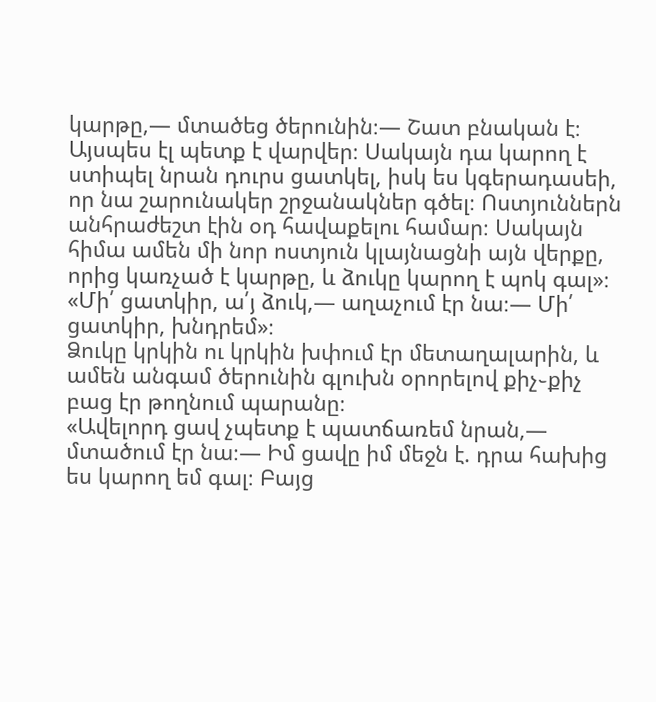կարթը,— մտածեց ծերունին։— Շատ բնական է։ Այսպես էլ պետք է վարվեր։ Սակայն դա կարող է ստիպել նրան դուրս ցատկել, իսկ ես կգերադասեի, որ նա շարունակեր շրջանակներ գծել։ Ոստյուններն անհրաժեշտ էին օդ հավաքելու համար։ Սակայն հիմա ամեն մի նոր ոստյուն կլայնացնի այն վերքը, որից կառչած է կարթը, և ձուկը կարող է պոկ գալ»։
«Մի՛ ցատկիր, ա՛յ ձուկ,— աղաչում էր նա։— Մի՛ ցատկիր, խնդրեմ»։
Ձուկը կրկին ու կրկին խփում էր մետաղալարին, և ամեն անգամ ծերունին գլուխն օրորելով քիչ֊քիչ բաց էր թողնում պարանը։
«Ավելորդ ցավ չպետք է պատճառեմ նրան,— մտածում էր նա։— Իմ ցավը իմ մեջն է. դրա հախից ես կարող եմ գալ։ Բայց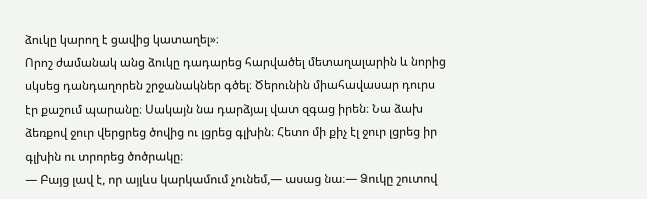ձուկը կարող է ցավից կատաղել»։
Որոշ ժամանակ անց ձուկը դադարեց հարվածել մետաղալարին և նորից սկսեց դանդաղորեն շրջանակներ գծել։ Ծերունին միահավասար դուրս էր քաշում պարանը։ Սակայն նա դարձյալ վատ զգաց իրեն։ Նա ձախ ձեռքով ջուր վերցրեց ծովից ու լցրեց գլխին։ Հետո մի քիչ էլ ջուր լցրեց իր գլխին ու տրորեց ծոծրակը։
— Բայց լավ է, որ այլևս կարկամում չունեմ,— ասաց նա։— Ձուկը շուտով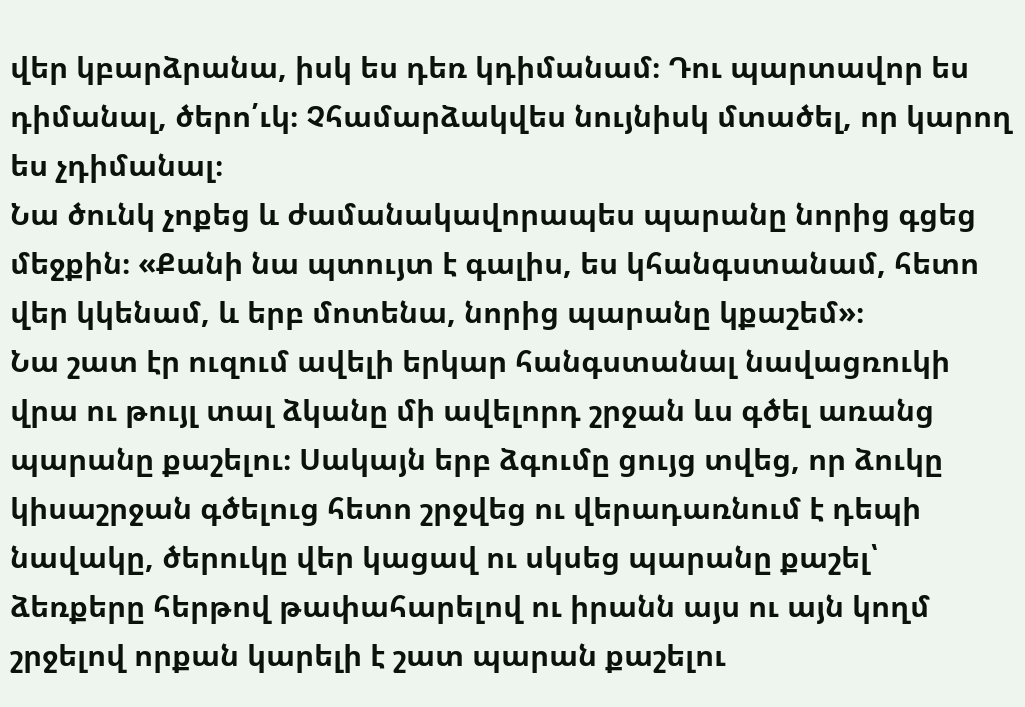վեր կբարձրանա, իսկ ես դեռ կդիմանամ։ Դու պարտավոր ես դիմանալ, ծերո՛ւկ։ Չհամարձակվես նույնիսկ մտածել, որ կարող ես չդիմանալ։
Նա ծունկ չոքեց և ժամանակավորապես պարանը նորից գցեց մեջքին։ «Քանի նա պտույտ է գալիս, ես կհանգստանամ, հետո վեր կկենամ, և երբ մոտենա, նորից պարանը կքաշեմ»։
Նա շատ էր ուզում ավելի երկար հանգստանալ նավացռուկի վրա ու թույլ տալ ձկանը մի ավելորդ շրջան ևս գծել առանց պարանը քաշելու։ Սակայն երբ ձգումը ցույց տվեց, որ ձուկը կիսաշրջան գծելուց հետո շրջվեց ու վերադառնում է դեպի նավակը, ծերուկը վեր կացավ ու սկսեց պարանը քաշել՝ ձեռքերը հերթով թափահարելով ու իրանն այս ու այն կողմ շրջելով որքան կարելի է շատ պարան քաշելու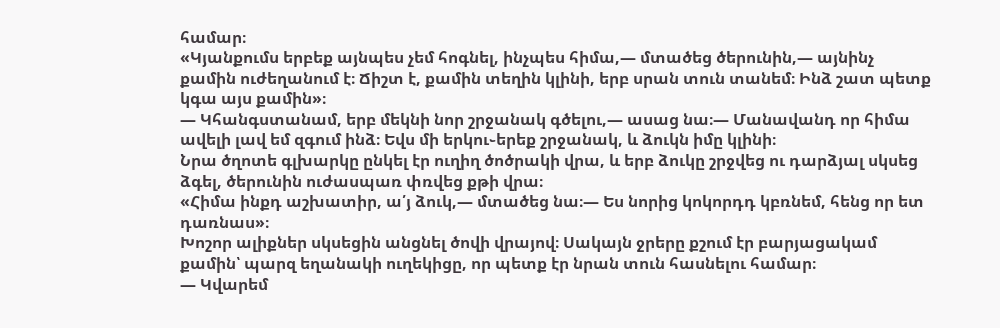համար։
«Կյանքումս երբեք այնպես չեմ հոգնել, ինչպես հիմա,— մտածեց ծերունին,— այնինչ քամին ուժեղանում է։ Ճիշտ է, քամին տեղին կլինի, երբ սրան տուն տանեմ։ Ինձ շատ պետք կգա այս քամին»։
— Կհանգստանամ, երբ մեկնի նոր շրջանակ գծելու,— ասաց նա։— Մանավանդ որ հիմա ավելի լավ եմ զգում ինձ։ Եվս մի երկու֊երեք շրջանակ, և ձուկն իմը կլինի։
Նրա ծղոտե գլխարկը ընկել էր ուղիղ ծոծրակի վրա, և երբ ձուկը շրջվեց ու դարձյալ սկսեց ձգել, ծերունին ուժասպառ փռվեց քթի վրա։
«Հիմա ինքդ աշխատիր, ա՛յ ձուկ,— մտածեց նա։— Ես նորից կոկորդդ կբռնեմ, հենց որ ետ դառնաս»։
Խոշոր ալիքներ սկսեցին անցնել ծովի վրայով։ Սակայն ջրերը քշում էր բարյացակամ քամին՝ պարզ եղանակի ուղեկիցը, որ պետք էր նրան տուն հասնելու համար։
— Կվարեմ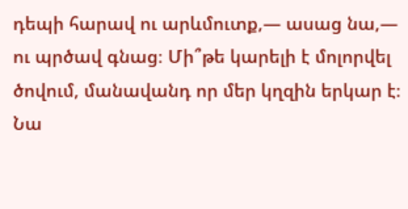դեպի հարավ ու արևմուտք,— ասաց նա,— ու պրծավ գնաց։ Մի՞թե կարելի է մոլորվել ծովում, մանավանդ որ մեր կղզին երկար է։
Նա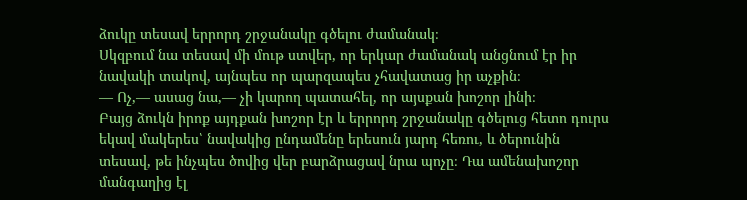ձուկը տեսավ երրորդ շրջանակը գծելու ժամանակ։
Սկզբում նա տեսավ մի մութ ստվեր, որ երկար ժամանակ անցնում էր իր նավակի տակով, այնպես որ պարզապես չհավատաց իր աչքին։
— Ոչ,— ասաց նա,— չի կարող պատահել, որ այսքան խոշոր լինի։
Բայց ձուկն իրոք այդքան խոշոր էր և երրորդ շրջանակը գծելուց հետո դուրս եկավ մակերես՝ նավակից ընդամենը երեսուն յարդ հեռու, և ծերունին տեսավ, թե ինչպես ծովից վեր բարձրացավ նրա պոչը։ Դա ամենախոշոր մանգաղից էլ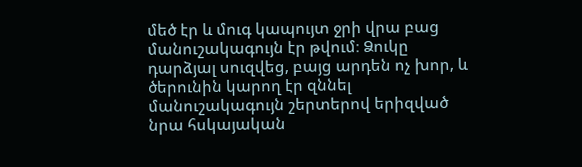մեծ էր և մուգ կապույտ ջրի վրա բաց մանուշակագույն էր թվում։ Ձուկը դարձյալ սուզվեց, բայց արդեն ոչ խոր, և ծերունին կարող էր զննել մանուշակագույն շերտերով երիզված նրա հսկայական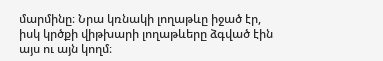մարմինը։ Նրա կռնակի լողաթևը իջած էր, իսկ կրծքի վիթխարի լողաթևերը ձգված էին այս ու այն կողմ։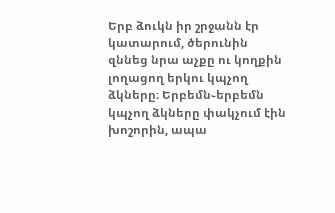Երբ ձուկն իր շրջանն էր կատարում, ծերունին զննեց նրա աչքը ու կողքին լողացող երկու կպչող ձկները։ Երբեմն֊երբեմն կպչող ձկները փակչում էին խոշորին, ապա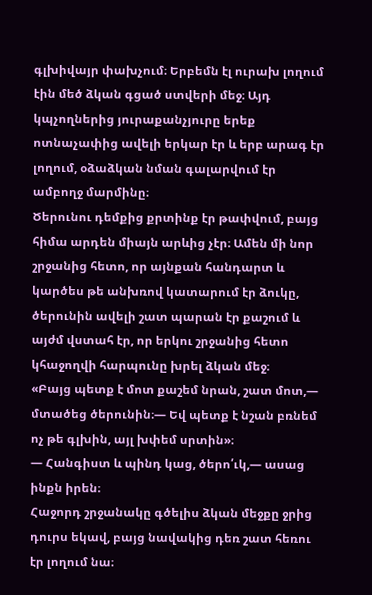գլխիվայր փախչում։ Երբեմն էլ ուրախ լողում էին մեծ ձկան գցած ստվերի մեջ։ Այդ կպչողներից յուրաքանչյուրը երեք ոտնաչափից ավելի երկար էր և երբ արագ էր լողում, օձաձկան նման գալարվում էր ամբողջ մարմինը։
Ծերունու դեմքից քրտինք էր թափվում, բայց հիմա արդեն միայն արևից չէր։ Ամեն մի նոր շրջանից հետո, որ այնքան հանդարտ և կարծես թե անխռով կատարում էր ձուկը, ծերունին ավելի շատ պարան էր քաշում և այժմ վստահ էր, որ երկու շրջանից հետո կհաջողվի հարպունը խրել ձկան մեջ։
«Բայց պետք է մոտ քաշեմ նրան, շատ մոտ,— մտածեց ծերունին։— Եվ պետք է նշան բռնեմ ոչ թե գլխին, այլ խփեմ սրտին»։
— Հանգիստ և պինդ կաց, ծերո՛ւկ,— ասաց ինքն իրեն։
Հաջորդ շրջանակը գծելիս ձկան մեջքը ջրից դուրս եկավ, բայց նավակից դեռ շատ հեռու էր լողում նա։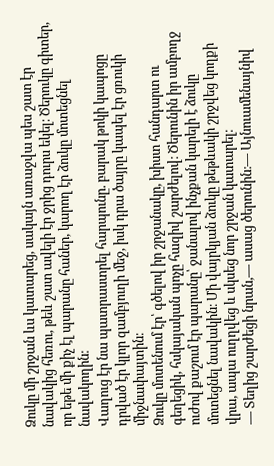Ձուկը մի շրջան ևս կատարեց, սակայն առաջվա պես շատ էր նավակից հեռու, թեև շատ ավելի էր ջրից դուրս եկել։ Ծերուկը գիտեր, որ եթե մի քիչ էլ պարանը հաներ, կարող էր ձուկը մոտեցնել նավակողին։
Վաղուց էր նա պատրաստրել հարպունը. բարակ թոկի կապոցը դրված էր կլոր զամբյուղի մեջ, իսկ դրա ծայրը կապել էր ցռուկի միջնափայտին։
Ձուկը մոտենում էր՝ գծելով իր շրջանակը, խիստ հանդարտ ու գեղեցիկ, հսկայական պոչը հազիվ շարժելով։ Ծերունին իր ամբողջ ուժով քաշում էր պարանը՝ ջանալով ինչքան կարելի է ձուկը մոտեցնել նավակին։ Մի վայրկյան ձուկը թեթևակի շրջվեց կողքի վրա, ապա ուղղվեց և սկսեց նոր շրջան կատարել։
— Տեղից շարժեցի նրան,— ասաց ծերունին։— Այնուամենայնիվ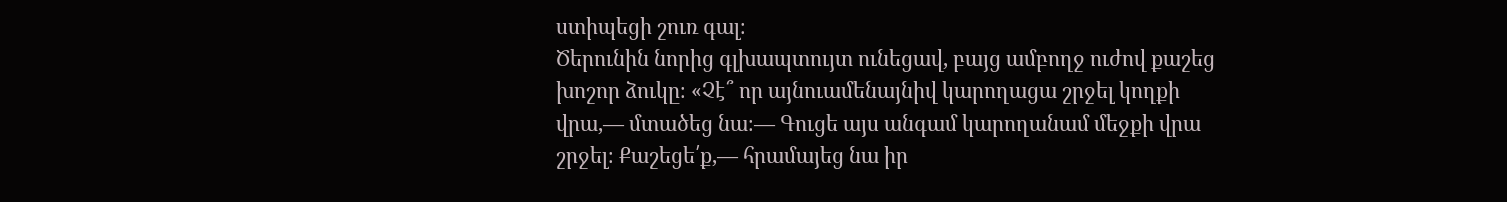ստիպեցի շուռ գալ։
Ծերունին նորից գլխապտույտ ունեցավ, բայց ամբողջ ուժով քաշեց խոշոր ձուկը։ «Չէ՞ որ այնուամենայնիվ կարողացա շրջել կողքի վրա,— մտածեց նա։— Գուցե այս անգամ կարողանամ մեջքի վրա շրջել։ Քաշեցե՛ք,— հրամայեց նա իր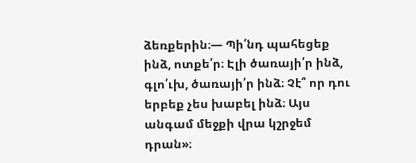ձեռքերին։— Պի՛նդ պահեցեք ինձ, ոտքե՛ր։ Էլի ծառայի՛ր ինձ, գլո՛ւխ, ծառայի՛ր ինձ։ Չէ՞ որ դու երբեք չես խաբել ինձ։ Այս անգամ մեջքի վրա կշրջեմ դրան»։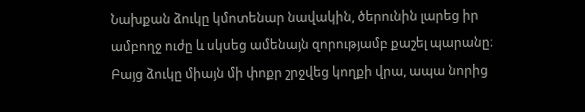Նախքան ձուկը կմոտենար նավակին, ծերունին լարեց իր ամբողջ ուժը և սկսեց ամենայն զորությամբ քաշել պարանը։ Բայց ձուկը միայն մի փոքր շրջվեց կողքի վրա, ապա նորից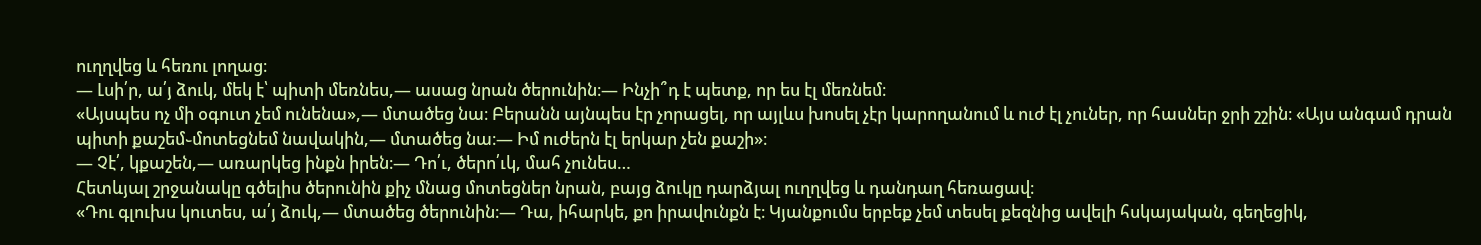ուղղվեց և հեռու լողաց։
— Լսի՛ր, ա՛յ ձուկ, մեկ է՝ պիտի մեռնես,— ասաց նրան ծերունին։— Ինչի՞դ է պետք, որ ես էլ մեռնեմ։
«Այսպես ոչ մի օգուտ չեմ ունենա»,— մտածեց նա։ Բերանն այնպես էր չորացել, որ այլևս խոսել չէր կարողանում և ուժ էլ չուներ, որ հասներ ջրի շշին։ «Այս անգամ դրան պիտի քաշեմ֊մոտեցնեմ նավակին,— մտածեց նա։— Իմ ուժերն էլ երկար չեն քաշի»։
— Չէ՛, կքաշեն,— առարկեց ինքն իրեն։— Դո՛ւ, ծերո՛ւկ, մահ չունես…
Հետևյալ շրջանակը գծելիս ծերունին քիչ մնաց մոտեցներ նրան, բայց ձուկը դարձյալ ուղղվեց և դանդաղ հեռացավ։
«Դու գլուխս կուտես, ա՛յ ձուկ,— մտածեց ծերունին։— Դա, իհարկե, քո իրավունքն է։ Կյանքումս երբեք չեմ տեսել քեզնից ավելի հսկայական, գեղեցիկ,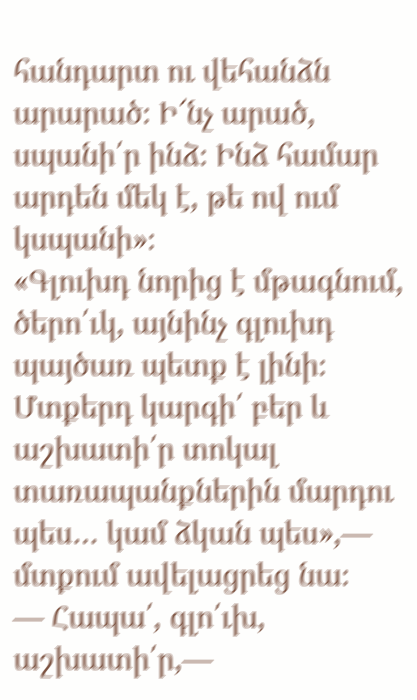հանդարտ ու վեհանձն արարած։ Ի՜նչ արած, սպանի՛ր ինձ։ Ինձ համար արդեն մեկ է, թե ով ում կսպանի»։
«Գլուխդ նորից է մթագնում, ծերո՛ւկ, այնինչ գլուխդ պայծառ պետք է լինի։ Մտքերդ կարգի՛ բեր և աշխատի՛ր տոկալ տառապանքներին մարդու պես… կամ ձկան պես»,— մտքում ավելացրեց նա։
— Հապա՛, գլո՛ւխ, աշխատի՛ր,—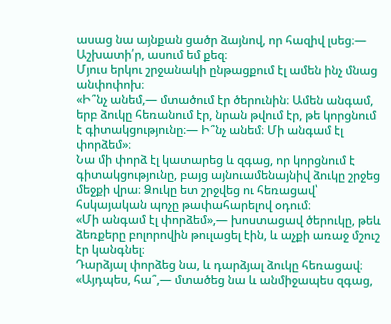ասաց նա այնքան ցածր ձայնով, որ հազիվ լսեց։— Աշխատի՛ր, ասում եմ քեզ։
Մյուս երկու շրջանակի ընթացքում էլ ամեն ինչ մնաց անփոփոխ։
«Ի՞նչ անեմ,— մտածում էր ծերունին։ Ամեն անգամ, երբ ձուկը հեռանում էր, նրան թվում էր, թե կորցնում է գիտակցությունը։— Ի՞նչ անեմ։ Մի անգամ էլ փորձեմ»։
Նա մի փորձ էլ կատարեց և զգաց, որ կորցնում է գիտակցությունը, բայց այնուամենայնիվ ձուկը շրջեց մեջքի վրա։ Ձուկը ետ շրջվեց ու հեռացավ՝ հսկայական պոչը թափահարելով օդում։
«Մի անգամ էլ փորձեմ»,— խոստացավ ծերուկը, թեև ձեռքերը բոլորովին թուլացել էին, և աչքի առաջ մշուշ էր կանգնել։
Դարձյալ փորձեց նա, և դարձյալ ձուկը հեռացավ։ «Այդպես, հա՞,— մտածեց նա և անմիջապես զգաց,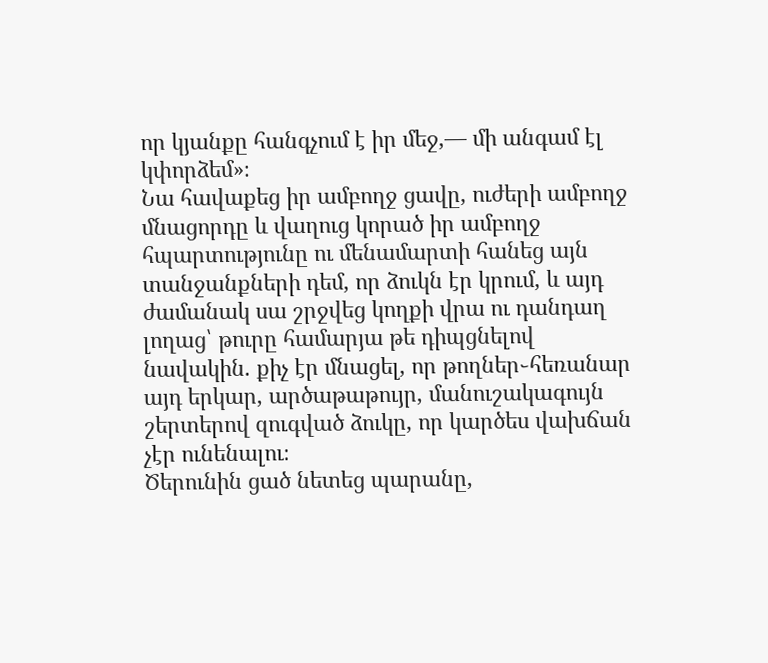որ կյանքը հանգչում է իր մեջ,— մի անգամ էլ կփորձեմ»։
Նա հավաքեց իր ամբողջ ցավը, ուժերի ամբողջ մնացորդը և վաղուց կորած իր ամբողջ հպարտությունը ու մենամարտի հանեց այն տանջանքների դեմ, որ ձուկն էր կրում, և այդ ժամանակ սա շրջվեց կողքի վրա ու դանդաղ լողաց՝ թուրը համարյա թե դիպցնելով նավակին. քիչ էր մնացել, որ թողներ֊հեռանար այդ երկար, արծաթաթույր, մանուշակագույն շերտերով զուգված ձուկը, որ կարծես վախճան չէր ունենալու։
Ծերունին ցած նետեց պարանը,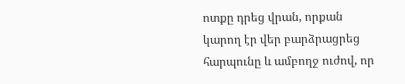ոտքը դրեց վրան, որքան կարող էր վեր բարձրացրեց հարպունը և ամբողջ ուժով, որ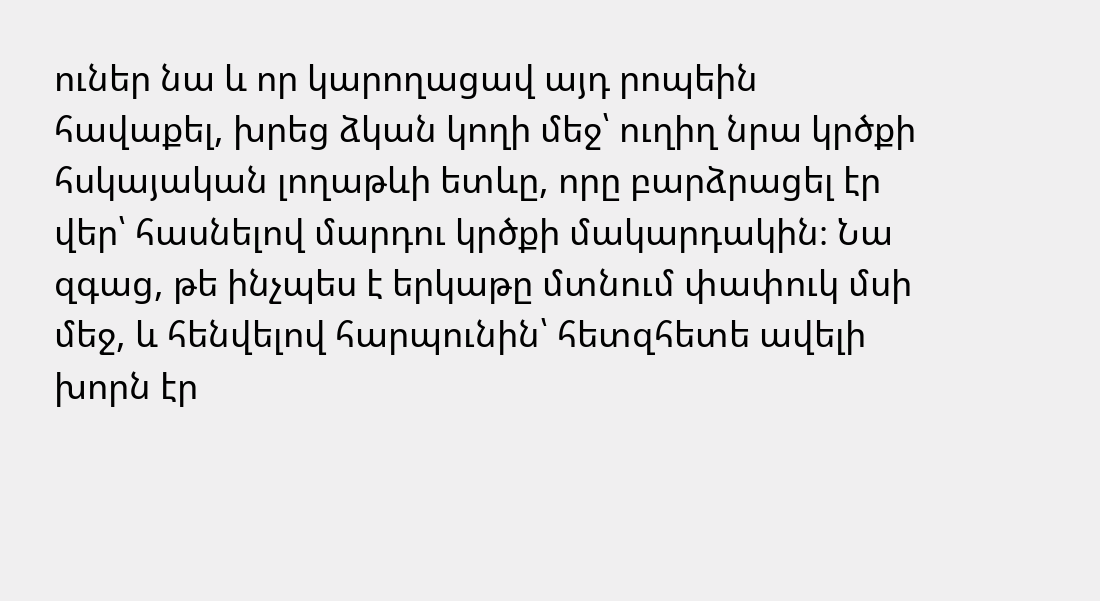ուներ նա և որ կարողացավ այդ րոպեին հավաքել, խրեց ձկան կողի մեջ՝ ուղիղ նրա կրծքի հսկայական լողաթևի ետևը, որը բարձրացել էր վեր՝ հասնելով մարդու կրծքի մակարդակին։ Նա զգաց, թե ինչպես է երկաթը մտնում փափուկ մսի մեջ, և հենվելով հարպունին՝ հետզհետե ավելի խորն էր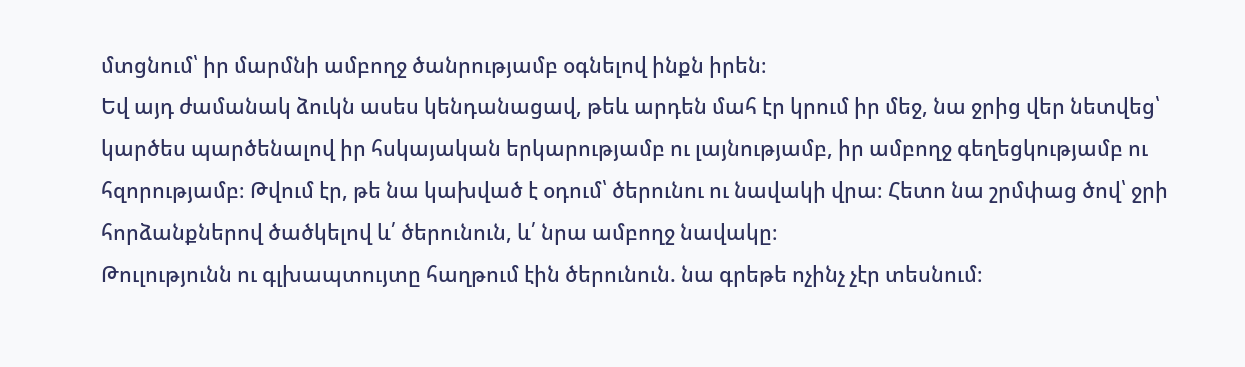մտցնում՝ իր մարմնի ամբողջ ծանրությամբ օգնելով ինքն իրեն։
Եվ այդ ժամանակ ձուկն ասես կենդանացավ, թեև արդեն մահ էր կրում իր մեջ, նա ջրից վեր նետվեց՝ կարծես պարծենալով իր հսկայական երկարությամբ ու լայնությամբ, իր ամբողջ գեղեցկությամբ ու հզորությամբ։ Թվում էր, թե նա կախված է օդում՝ ծերունու ու նավակի վրա։ Հետո նա շրմփաց ծով՝ ջրի հորձանքներով ծածկելով և՛ ծերունուն, և՛ նրա ամբողջ նավակը։
Թուլությունն ու գլխապտույտը հաղթում էին ծերունուն. նա գրեթե ոչինչ չէր տեսնում։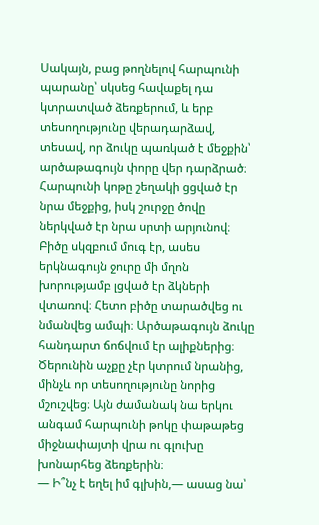Սակայն, բաց թողնելով հարպունի պարանը՝ սկսեց հավաքել դա կտրատված ձեռքերում, և երբ տեսողությունը վերադարձավ, տեսավ, որ ձուկը պառկած է մեջքին՝ արծաթագույն փորը վեր դարձրած։ Հարպունի կոթը շեղակի ցցված էր նրա մեջքից, իսկ շուրջը ծովը ներկված էր նրա սրտի արյունով։ Բիծը սկզբում մուգ էր, ասես երկնագույն ջուրը մի մղոն խորությամբ լցված էր ձկների վտառով։ Հետո բիծը տարածվեց ու նմանվեց ամպի։ Արծաթագույն ձուկը հանդարտ ճոճվում էր ալիքներից։
Ծերունին աչքը չէր կտրում նրանից, մինչև որ տեսողությունը նորից մշուշվեց։ Այն ժամանակ նա երկու անգամ հարպունի թոկը փաթաթեց միջնափայտի վրա ու գլուխը խոնարհեց ձեռքերին։
— Ի՞նչ է եղել իմ գլխին,— ասաց նա՝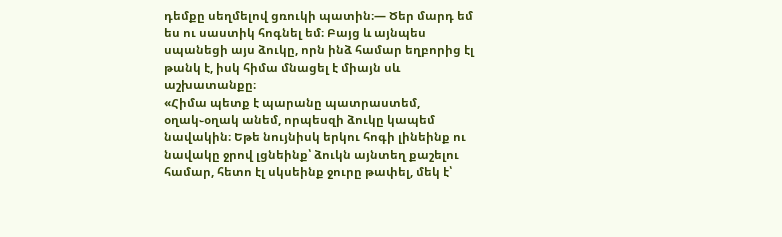դեմքը սեղմելով ցռուկի պատին։— Ծեր մարդ եմ ես ու սաստիկ հոգնել եմ։ Բայց և այնպես սպանեցի այս ձուկը, որն ինձ համար եղբորից էլ թանկ է, իսկ հիմա մնացել է միայն սև աշխատանքը։
«Հիմա պետք է պարանը պատրաստեմ, օղակ֊օղակ անեմ, որպեսզի ձուկը կապեմ նավակին։ Եթե նույնիսկ երկու հոգի լինեինք ու նավակը ջրով լցնեինք՝ ձուկն այնտեղ քաշելու համար, հետո էլ սկսեինք ջուրը թափել, մեկ է՝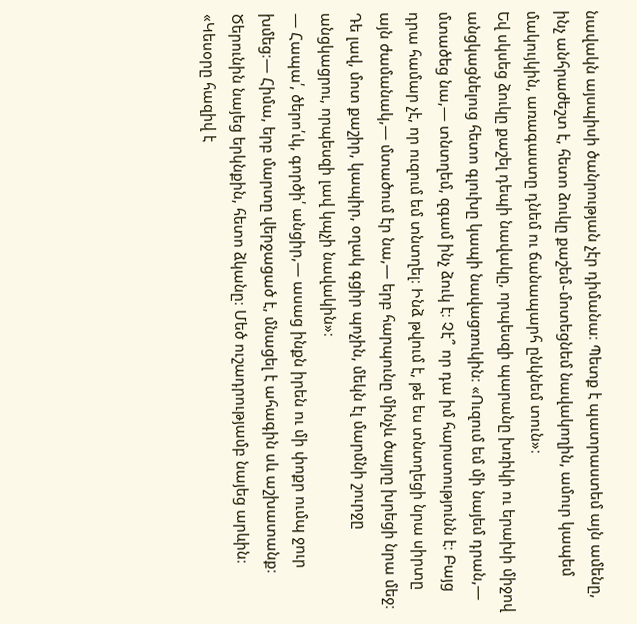նավակն այսպիսի ծանրության չէր դիմանա։ Պետք է պատրաստեմ այն ամենը, ինչ անհրաժեշտ է, հետո ձուկը քաշեմ֊մոտեցնեմ նավակողին, ամուր կապեմ մակույկին, առագաստը դնեմ ու ճանապարհ ընկնեմ տուն»։
Եվ սկսեց ձուկը քաշել դեպի նավակը, որպեսզի պարանը խռիկի ու երախի միջով անցկացնելուց հետո գլուխը կապի նավացռուկին։ «Ուզում եմ մի նայեմ դրան,— մտածեց նա,— տնտղեմ, զգամ ինչ ձուկ է։ Չէ՞ որ դա իմ հարստությունն է։ Բայց դրա համար չէ, որ ուզում եմ տնտղել։ Ինձ թվում է, թե ես տնտղեցի նրա սիրտը այն ժամանակ,— մտածում էր նա,— երբ հարպունը մինչև ծայրը խրեցի նրա մեջ։ Դե լավ, մոտ քաշիր, կապիր, օղակ գցիր պոչին, մեկն էլ մարմնի շուրջը անցկացրու, որպեսզի լավ կպչի նավակին»։
— Հապա՛, ծերո՛ւկ, գործի՛ անցիր,— ասաց ինքն իրեն ու մի փոքր ումպ ջուր խմեց։— Հիմա, երբ մարտը վերջացած է, մնացել է ահագին սև աշխատանք։
Ծերունին նայեց երկնքին, հետո ձկանը։ Մեծ ուշադրությամբ նայեց արևին։ «Կեսօրը հազիվ է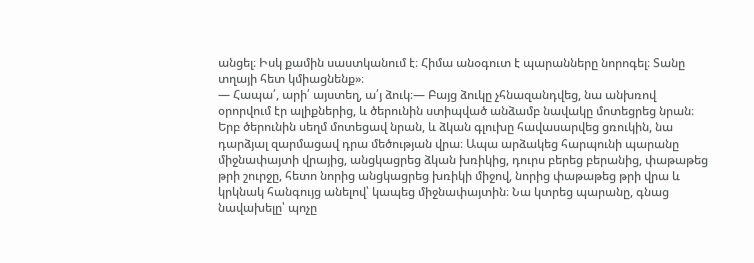անցել։ Իսկ քամին սաստկանում է։ Հիմա անօգուտ է պարանները նորոգել։ Տանը տղայի հետ կմիացնենք»։
— Հապա՛, արի՛ այստեղ, ա՛յ ձուկ։— Բայց ձուկը չհնազանդվեց, նա անխռով օրորվում էր ալիքներից, և ծերունին ստիպված անձամբ նավակը մոտեցրեց նրան։
Երբ ծերունին սեղմ մոտեցավ նրան, և ձկան գլուխը հավասարվեց ցռուկին, նա դարձյալ զարմացավ դրա մեծության վրա։ Ապա արձակեց հարպունի պարանը միջնափայտի վրայից, անցկացրեց ձկան խռիկից, դուրս բերեց բերանից, փաթաթեց թրի շուրջը, հետո նորից անցկացրեց խռիկի միջով, նորից փաթաթեց թրի վրա և կրկնակ հանգույց անելով՝ կապեց միջնափայտին։ Նա կտրեց պարանը, գնաց նավախելը՝ պոչը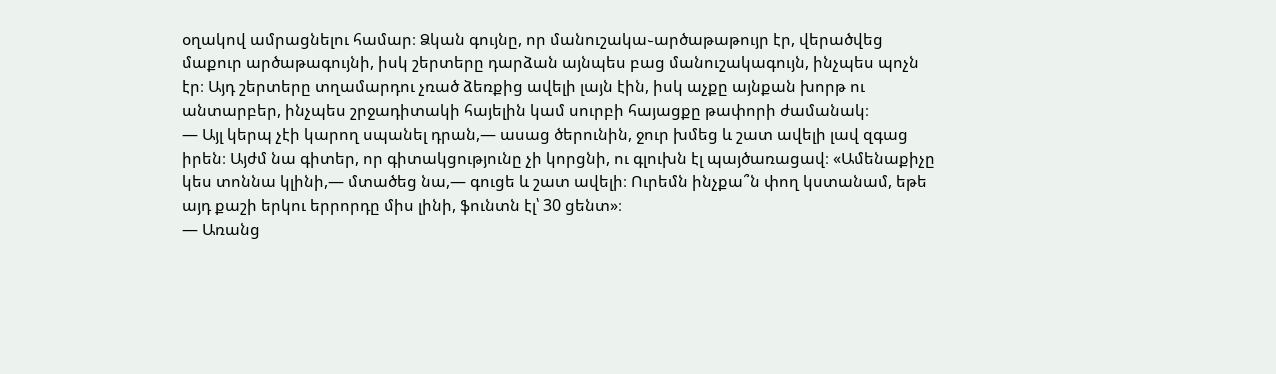օղակով ամրացնելու համար։ Ձկան գույնը, որ մանուշակա֊արծաթաթույր էր, վերածվեց մաքուր արծաթագույնի, իսկ շերտերը դարձան այնպես բաց մանուշակագույն, ինչպես պոչն էր։ Այդ շերտերը տղամարդու չռած ձեռքից ավելի լայն էին, իսկ աչքը այնքան խորթ ու անտարբեր, ինչպես շրջադիտակի հայելին կամ սուրբի հայացքը թափորի ժամանակ։
— Այլ կերպ չէի կարող սպանել դրան,— ասաց ծերունին, ջուր խմեց և շատ ավելի լավ զգաց իրեն։ Այժմ նա գիտեր, որ գիտակցությունը չի կորցնի, ու գլուխն էլ պայծառացավ։ «Ամենաքիչը կես տոննա կլինի,— մտածեց նա,— գուցե և շատ ավելի։ Ուրեմն ինչքա՞ն փող կստանամ, եթե այդ քաշի երկու երրորդը միս լինի, ֆունտն էլ՝ 30 ցենտ»։
— Առանց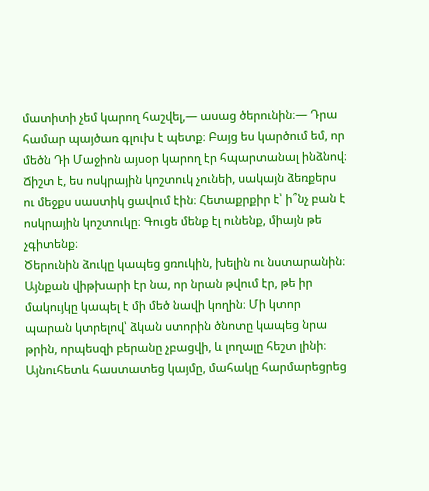մատիտի չեմ կարող հաշվել,— ասաց ծերունին։— Դրա համար պայծառ գլուխ է պետք։ Բայց ես կարծում եմ, որ մեծն Դի Մաջիոն այսօր կարող էր հպարտանալ ինձնով։ Ճիշտ է, ես ոսկրային կոշտուկ չունեի, սակայն ձեռքերս ու մեջքս սաստիկ ցավում էին։ Հետաքրքիր է՝ ի՞նչ բան է ոսկրային կոշտուկը։ Գուցե մենք էլ ունենք, միայն թե չգիտենք։
Ծերունին ձուկը կապեց ցռուկին, խելին ու նստարանին։ Այնքան վիթխարի էր նա, որ նրան թվում էր, թե իր մակույկը կապել է մի մեծ նավի կողին։ Մի կտոր պարան կտրելով՝ ձկան ստորին ծնոտը կապեց նրա թրին, որպեսզի բերանը չբացվի, և լողալը հեշտ լինի։ Այնուհետև հաստատեց կայմը, մահակը հարմարեցրեց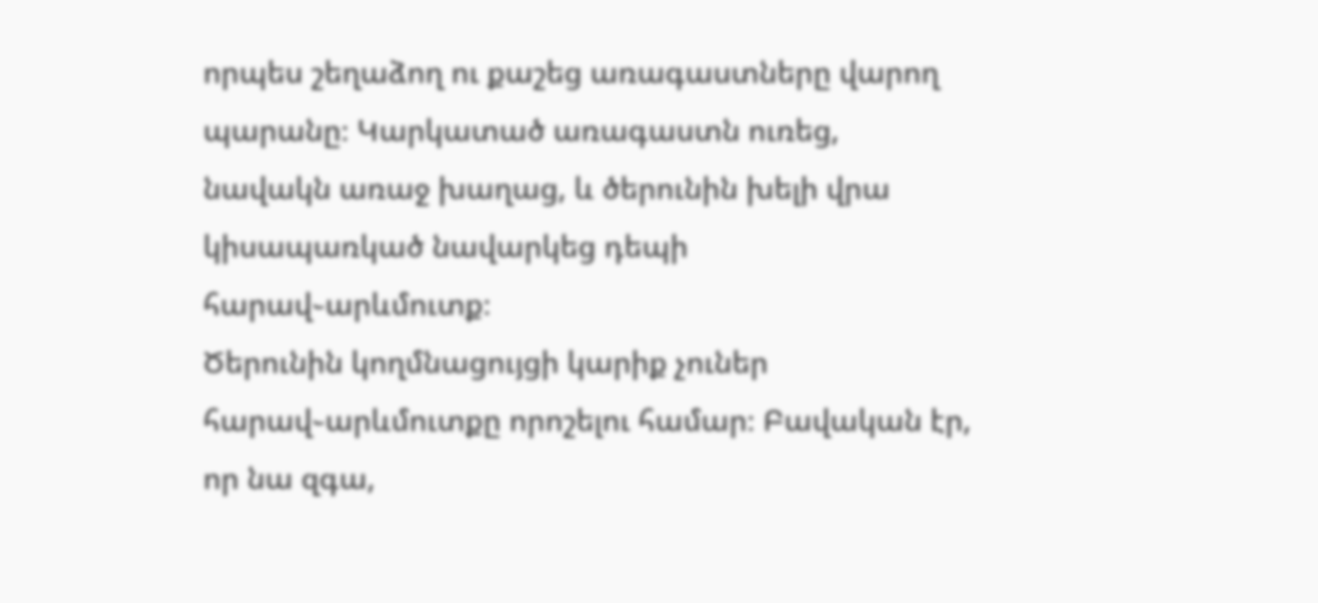որպես շեղաձող ու քաշեց առագաստները վարող պարանը։ Կարկատած առագաստն ուռեց, նավակն առաջ խաղաց, և ծերունին խելի վրա կիսապառկած նավարկեց դեպի հարավ֊արևմուտք։
Ծերունին կողմնացույցի կարիք չուներ հարավ֊արևմուտքը որոշելու համար։ Բավական էր, որ նա զգա,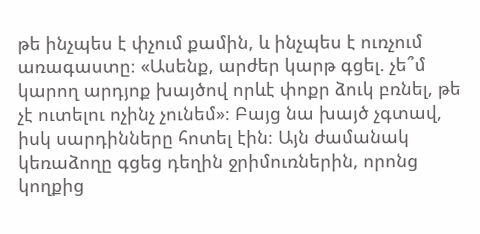թե ինչպես է փչում քամին, և ինչպես է ուռչում առագաստը։ «Ասենք, արժեր կարթ գցել. չե՞մ կարող արդյոք խայծով որևէ փոքր ձուկ բռնել, թե չէ ուտելու ոչինչ չունեմ»։ Բայց նա խայծ չգտավ, իսկ սարդինները հոտել էին։ Այն ժամանակ կեռաձողը գցեց դեղին ջրիմուռներին, որոնց կողքից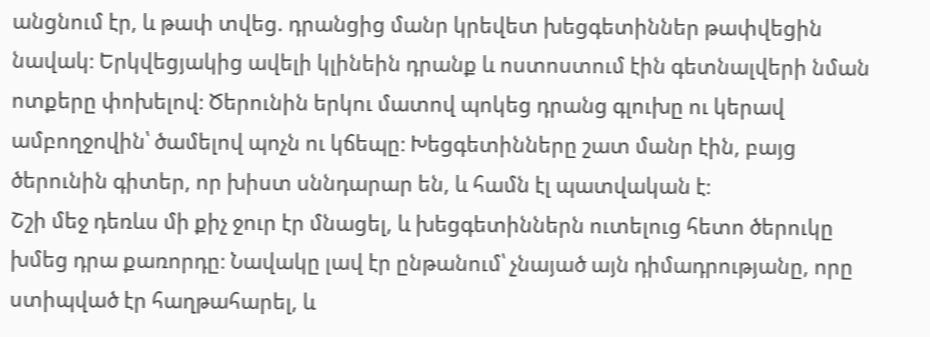անցնում էր, և թափ տվեց. դրանցից մանր կրեվետ խեցգետիններ թափվեցին նավակ։ Երկվեցյակից ավելի կլինեին դրանք և ոստոստում էին գետնալվերի նման ոտքերը փոխելով։ Ծերունին երկու մատով պոկեց դրանց գլուխը ու կերավ ամբողջովին՝ ծամելով պոչն ու կճեպը։ Խեցգետինները շատ մանր էին, բայց ծերունին գիտեր, որ խիստ սննդարար են, և համն էլ պատվական է։
Շշի մեջ դեռևս մի քիչ ջուր էր մնացել, և խեցգետիններն ուտելուց հետո ծերուկը խմեց դրա քառորդը։ Նավակը լավ էր ընթանում՝ չնայած այն դիմադրությանը, որը ստիպված էր հաղթահարել, և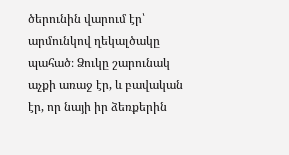ծերունին վարում էր՝ արմունկով ղեկալծակը պահած։ Ձուկը շարունակ աչքի առաջ էր, և բավական էր, որ նայի իր ձեռքերին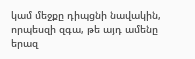կամ մեջքը դիպցնի նավակին, որպեսզի զգա, թե այդ ամենը երազ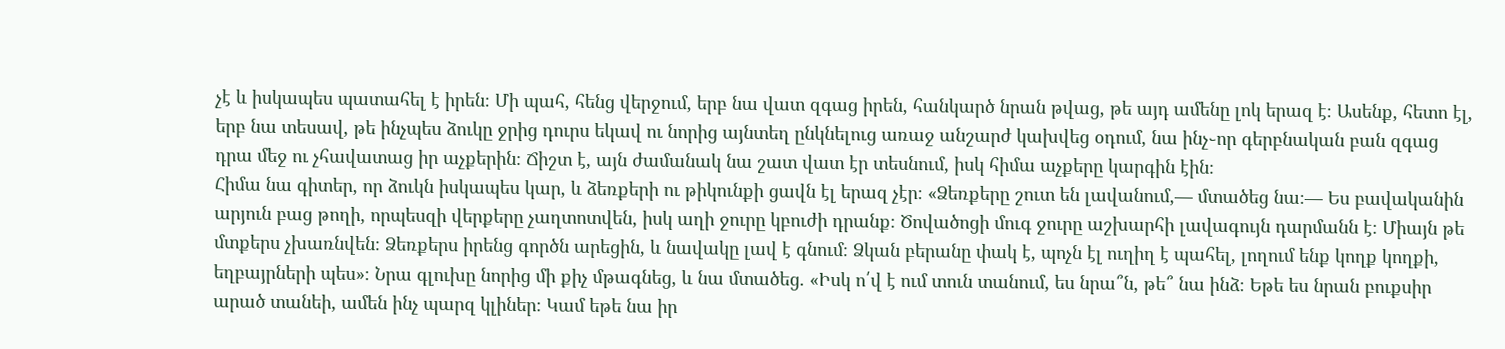չէ և իսկապես պատահել է իրեն։ Մի պահ, հենց վերջում, երբ նա վատ զգաց իրեն, հանկարծ նրան թվաց, թե այդ ամենը լոկ երազ է։ Ասենք, հետո էլ, երբ նա տեսավ, թե ինչպես ձուկը ջրից դուրս եկավ ու նորից այնտեղ ընկնելուց առաջ անշարժ կախվեց օդում, նա ինչ֊որ գերբնական բան զգաց դրա մեջ ու չհավատաց իր աչքերին։ Ճիշտ է, այն ժամանակ նա շատ վատ էր տեսնում, իսկ հիմա աչքերը կարգին էին։
Հիմա նա գիտեր, որ ձուկն իսկապես կար, և ձեռքերի ու թիկունքի ցավն էլ երազ չէր։ «Ձեռքերը շուտ են լավանում,— մտածեց նա։— Ես բավականին արյուն բաց թողի, որպեսզի վերքերը չաղտոտվեն, իսկ աղի ջուրը կբուժի դրանք։ Ծովածոցի մուգ ջուրը աշխարհի լավագույն դարմանն է։ Միայն թե մտքերս չխառնվեն։ Ձեռքերս իրենց գործն արեցին, և նավակը լավ է գնում։ Ձկան բերանը փակ է, պոչն էլ ուղիղ է պահել, լողում ենք կողք կողքի, եղբայրների պես»։ Նրա գլուխը նորից մի քիչ մթագնեց, և նա մտածեց. «Իսկ ո՛վ է ում տուն տանում, ես նրա՞ն, թե՞ նա ինձ։ Եթե ես նրան բուքսիր արած տանեի, ամեն ինչ պարզ կլիներ։ Կամ եթե նա իր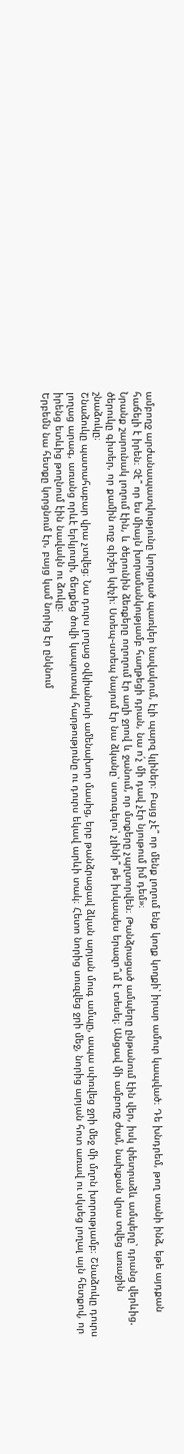ամբողջ արժանապատվությունը կորցրած պառկեր նավակում, էլի պարզ կլիներ։ Բայց չէ՞ որ մենք լողում ենք կողք կողքի՝ իրար ամուր կապված։ Դե խնդրեմ, թող տանի ինձ, եթե այդքան հաճելի է իրեն։ Չէ՞ որ ես միայն խորամանկությամբ հաղթեցի դրան, նա ո՛չ մի դավ չէր նյութում իմ դեմ»։
Նրանք շարունակ լողում էին, և ծերունին ձեռքերը ողողում էր աղի ջրով և ջանում, որ մտքերը չպղտորվեն։ Թանձրացած ամպերը ընթանում էին վեր, իսկ փետրաձև ամպերը՝ դրանց վերևից. ծերուկը գիտեր, որ քամին ողջ գիշեր կփչի։ Ստեպ֊ստեպ նայում էր նա ձկանը՝ ստուգելու՝ չլինի՞ թե իսկապես երազո՞ւմ է տեսել։ Անցավ մի ամբողջ ժամ, նախքան վրա տվեց առաջին շնաձուկը։
Շնաձուկը պատահաբար վրա չտվեց։ Նա դուրս լողաց օվկիանոսի ամենախոր մասից, երբ թանձրացավ ձկան արյան մուգ ամպը, ապա սփռվեց ջրի մեջ մի մղոն խորությամբ։ Շնաձուկը դուրս լողաց արագ, առանց որևէ երկյուղի, ճեղքեց ծովի կապուտակ հարթությունը ու դուրս եկավ արևի տակ։ Հետո նորից սուզվեց ջրի մեջ, նորից արյան հոտ առավ ու սկսեց լողալ այն հետքով, որ իրենց ետևից թողնում էին նավակն ու ձուկը։
Երբեմն նա հետքը կորցնում էր, բայց կամ նորից էր ընկնում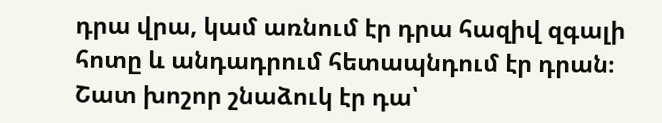դրա վրա, կամ առնում էր դրա հազիվ զգալի հոտը և անդադրում հետապնդում էր դրան։ Շատ խոշոր շնաձուկ էր դա՝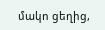մակո ցեղից,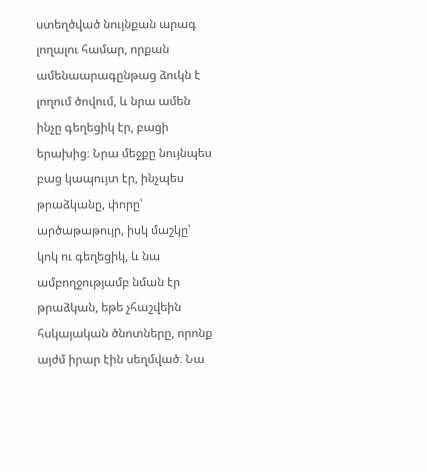ստեղծված նույնքան արագ լողալու համար, որքան ամենաարագընթաց ձուկն է լողում ծովում, և նրա ամեն ինչը գեղեցիկ էր, բացի երախից։ Նրա մեջքը նույնպես բաց կապույտ էր, ինչպես թրաձկանը, փորը՝ արծաթաթույր, իսկ մաշկը՝ կոկ ու գեղեցիկ, և նա ամբողջությամբ նման էր թրաձկան, եթե չհաշվեին հսկայական ծնոտները, որոնք այժմ իրար էին սեղմված։ Նա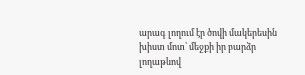արագ լողում էր ծովի մակերեսին խիստ մոտ՝ մեջքի իր բարձր լողաթևով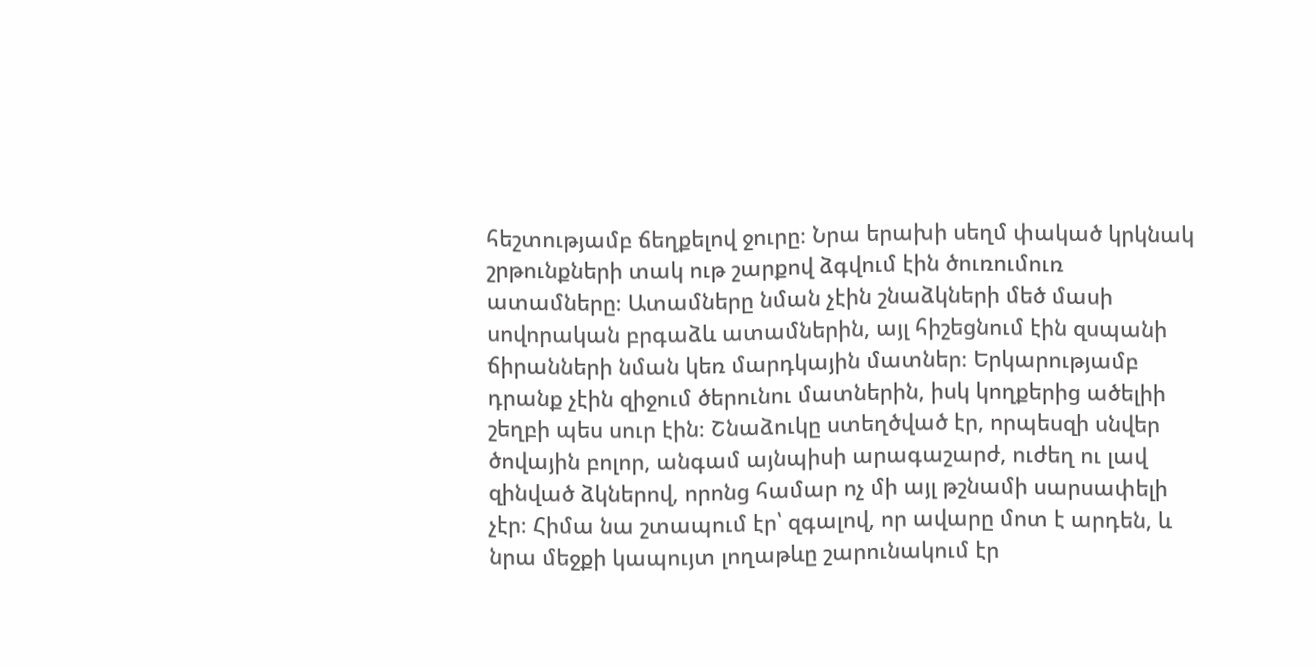հեշտությամբ ճեղքելով ջուրը։ Նրա երախի սեղմ փակած կրկնակ շրթունքների տակ ութ շարքով ձգվում էին ծուռումուռ ատամները։ Ատամները նման չէին շնաձկների մեծ մասի սովորական բրգաձև ատամներին, այլ հիշեցնում էին զսպանի ճիրանների նման կեռ մարդկային մատներ։ Երկարությամբ դրանք չէին զիջում ծերունու մատներին, իսկ կողքերից ածելիի շեղբի պես սուր էին։ Շնաձուկը ստեղծված էր, որպեսզի սնվեր ծովային բոլոր, անգամ այնպիսի արագաշարժ, ուժեղ ու լավ զինված ձկներով, որոնց համար ոչ մի այլ թշնամի սարսափելի չէր։ Հիմա նա շտապում էր՝ զգալով, որ ավարը մոտ է արդեն, և նրա մեջքի կապույտ լողաթևը շարունակում էր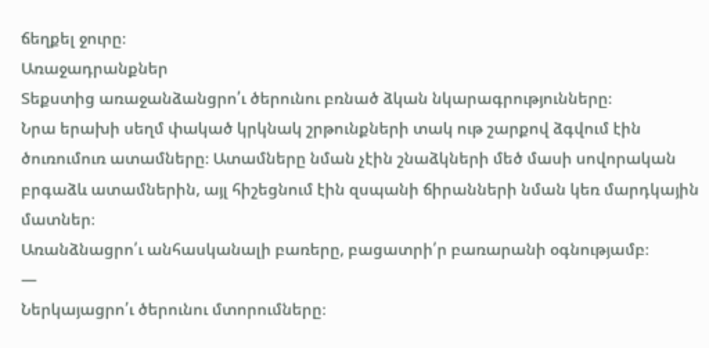ճեղքել ջուրը։
Առաջադրանքներ
Տեքստից առաջանձանցրո՛ւ ծերունու բռնած ձկան նկարագրությունները։
Նրա երախի սեղմ փակած կրկնակ շրթունքների տակ ութ շարքով ձգվում էին ծուռումուռ ատամները։ Ատամները նման չէին շնաձկների մեծ մասի սովորական բրգաձև ատամներին, այլ հիշեցնում էին զսպանի ճիրանների նման կեռ մարդկային մատներ։
Առանձնացրո՛ւ անհասկանալի բառերը, բացատրի՛ր բառարանի օգնությամբ։
—
Ներկայացրո՛ւ ծերունու մտորումները։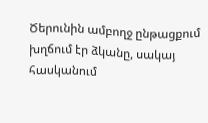Ծերունին ամբողջ ընթացքում խղճում էր ձկանը, սակայ հասկանում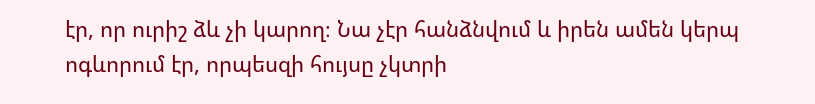էր, որ ուրիշ ձև չի կարող։ Նա չէր հանձնվում և իրեն ամեն կերպ ոգևորում էր, որպեսզի հույսը չկտրի